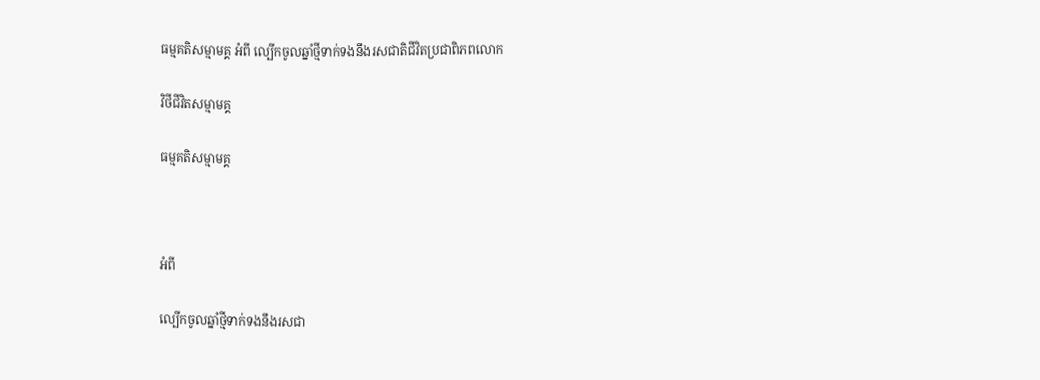ធម្មគតិសម្មាមគ្គ អំពី ល្បើកចូលឆ្នាំថ្មីទាក់ទងនឹងរសជាតិជីវិតប្រជាពិភពលោក

វិថីជីវិតសម្មាមគ្គ

ធម្មគតិសម្មាមគ្គ



អំពី

ល្បើកចូលឆ្នាំថ្មីទាក់ទងនឹងរសជា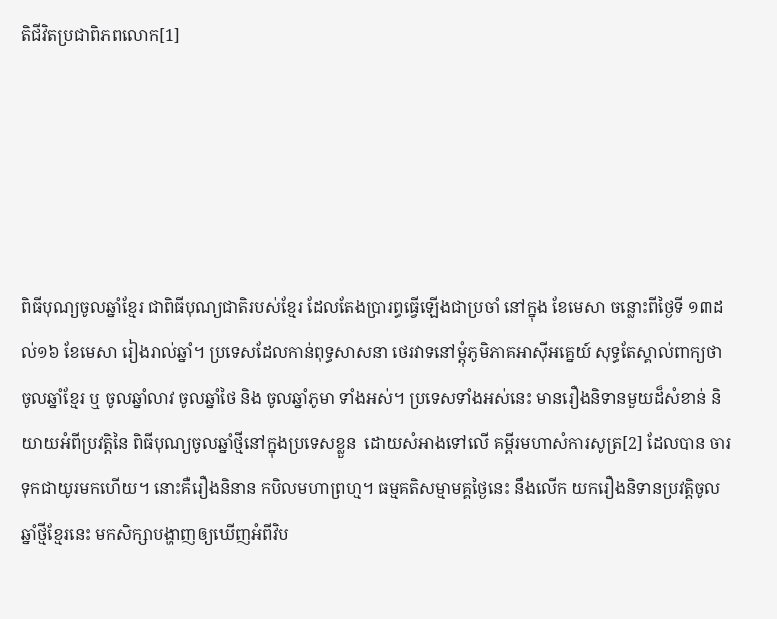តិជីវិតប្រជាពិភពលោក[1]





ពិធីបុណ្យចូលឆ្នាំខ្មែរ ជាពិធីបុណ្យជាតិរបស់ខ្មែរ ដែលតែងប្រារព្ធធ្វើឡើងជាប្រចាំ នៅក្នុង ខែមេសា ចន្លោះពីថ្ងៃទី ១៣ដល់១៦ ខែមេសា រៀងរាល់ឆ្នាំ។ ប្រទេសដែលកាន់ពុទ្ធសាសនា ថេរវាទនៅម្តុំភូមិភាគអាស៊ីអគ្នេយ៍ សុទ្ធតែស្គាល់ពាក្យថា ចូលឆ្នាំខ្មែរ ឬ ចូលឆ្នាំលាវ ចូលឆ្នាំថៃ និង ចូលឆ្នាំភូមា ទាំងអស់។ ប្រទេសទាំងអស់នេះ មានរឿងនិទានមួយដ៏សំខាន់ និយាយអំពីប្រវត្តិនៃ ពិធីបុណ្យចូលឆ្នាំថ្មីនៅក្នុងប្រទេសខ្លួន  ដោយសំអាងទៅលើ គម្ពីរមហាសំការសូត្រ[2] ដែលបាន ចារទុកជាយូរមកហើយ។ នោះគឺរឿងនិនាន កបិលមហាព្រហ្ម។ ធម្មគតិសម្មាមគ្គថ្ងៃនេះ នឹងលើក យករឿងនិទានប្រវត្តិចូលឆ្នាំថ្មីខ្មែរនេះ មកសិក្សាបង្ហាញឲ្យឃើញអំពីវិប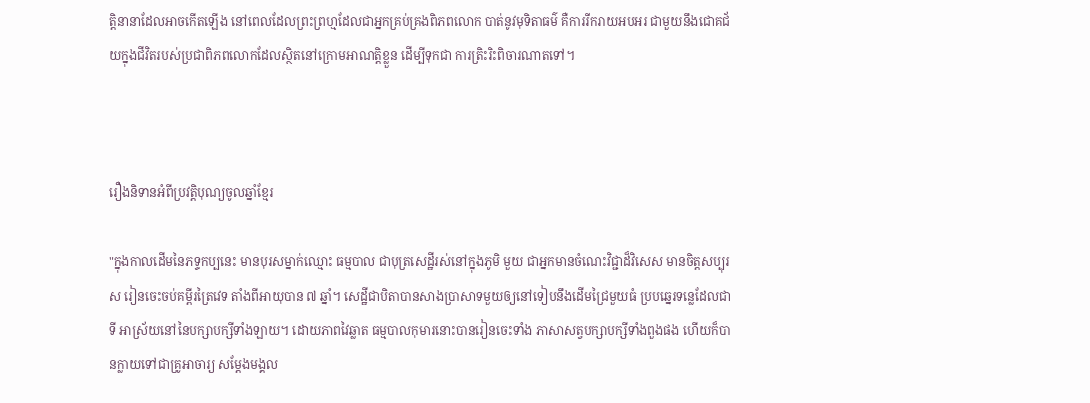ត្តិនានាដែលអាចកើតឡើង នៅពេលដែលព្រះព្រហ្មដែលជាអ្នកគ្រប់គ្រងពិភពលោក បាត់នូវមុទិតាធម៌ គឺការរីករាយអបអរ ជាមួយនឹងជោគជ័យក្នុងជីវិតរបស់ប្រជាពិភពលោកដែលស្ថិតនៅក្រោមអាណត្តិខ្លួន ដើម្បីទុកជា ការត្រិះរិះពិចារណាតទៅ។



រឿងនិទានអំពីប្រវត្តិបុណ្យចូលឆ្នាំខ្មែរ

"ក្នុងកាលដើមនៃភទ្ទកប្បនេះ មានបុរសម្នាក់ឈ្មោះ ធម្មបាល ជាបុត្រសេដ្ឋីរស់នៅក្នុងភូមិ មួយ ជាអ្នកមានចំណេះវិជ្ជាដ៏វិសេស មានចិត្តសប្បុរស រៀនចេះចប់គម្ពីរត្រៃវេទ តាំងពីអាយុបាន ៧ ឆ្នាំ។ សេដ្ឋីជាបិតាបានសាងប្រាសាទមួយឲ្យនៅទៀបនឹងដើមជ្រៃមួយធំ ប្របឆ្នេរទន្លេដែលជាទី អាស្រ័យនៅនៃបក្សាបក្សីទាំងឡាយ។ ដោយភាពវៃឆ្លាត ធម្មបាលកុមារនោះបានរៀនចេះទាំង ភាសាសត្វបក្សាបក្សីទាំងពួងផង ហើយក៏បានក្លាយទៅជាគ្រូអាចារ្យ សម្ដែងមង្គល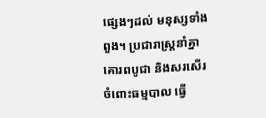ផ្សេងៗដល់ មនុស្សទាំងពួង។ ប្រជារាស្ត្រនាំគ្នាគោរពបូជា និងសរសើរចំពោះធម្មបាល ធ្វើ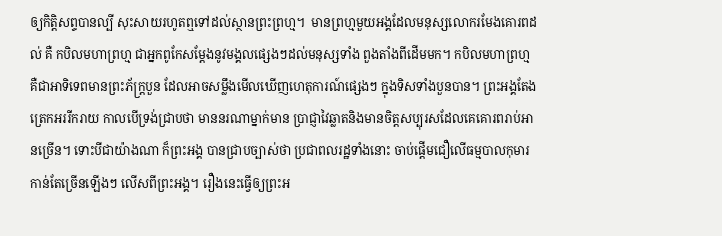ឲ្យកិត្តិសព្ទបានល្បី សុះសាយរហូតឮទៅដល់ស្ថានព្រះព្រហ្ម។  មានព្រហ្មមួយអង្គដែលមនុស្សលោករមែងគោរពដល់ គឺ កបិលមហាព្រហ្ម ជាអ្នកពូកែសម្ដែងនូវមង្គលផ្សេងៗដល់មនុស្សទាំង ពួងតាំងពីដើមមក។ កបិលមហាព្រហ្ម គឺជាអាទិទេពមានព្រះភ័ក្ត្របួន ដែលអាចសម្លឹងមើលឃើញហេតុការណ៍ផ្សេងៗ ក្នុងទិសទាំងបួនបាន។ ព្រះអង្គតែងត្រេកអររីករាយ កាលបើទ្រង់ជ្រាបថា មាននរណាម្នាក់មាន ប្រាជ្ញាវៃឆ្លាតនិងមានចិត្តសប្បុរសដែលគេគោរពរាប់អានច្រើន។ ទោះបីជាយ៉ាងណា ក៏ព្រះអង្គ បានជ្រាបច្បាស់ថា ប្រជាពលរដ្ឋទាំងនោះ ចាប់ផ្ដើមជឿលើធម្មបាលកុមារ កាន់តែច្រើនឡើងៗ លើសពីព្រះអង្គ។ រឿងនេះធ្វើឲ្យព្រះអ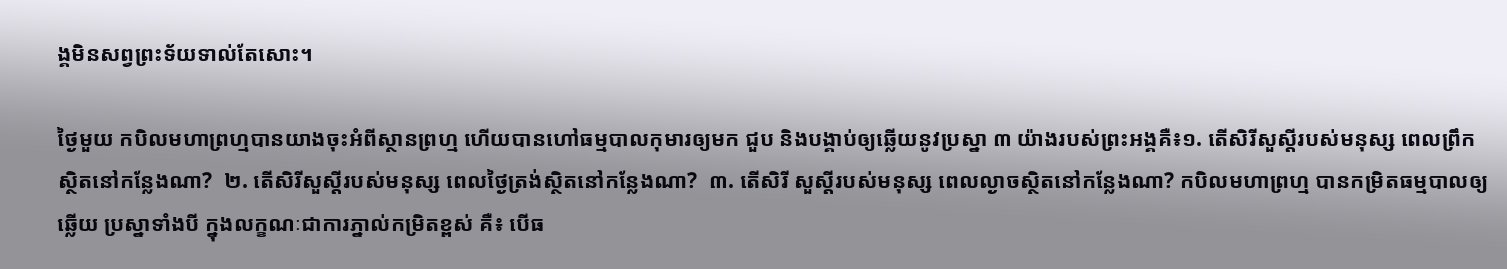ង្គមិនសព្វព្រះទ័យទាល់តែសោះ។

ថ្ងៃមួយ កបិលមហាព្រហ្មបានយាងចុះអំពីស្ថានព្រហ្ម ហើយបានហៅធម្មបាលកុមារឲ្យមក ជួប និងបង្គាប់ឲ្យឆ្លើយនូវប្រស្នា ៣ យ៉ាងរបស់ព្រះអង្គគឺ៖១. តើសិរីសួស្តីរបស់មនុស្ស ពេលព្រឹក ស្ថិតនៅកន្លែងណា?  ២. តើសិរីសួស្តីរបស់មនុស្ស ពេលថ្ងៃត្រង់ស្ថិតនៅកន្លែងណា?  ៣. តើសិរី សួស្តីរបស់មនុស្ស ពេលល្ងាចស្ថិតនៅកន្លែងណា? កបិលមហាព្រហ្ម បានកម្រិតធម្មបាលឲ្យឆ្លើយ ប្រស្នាទាំងបី ក្នុងលក្ខណៈជាការភ្នាល់កម្រិតខ្ពស់ គឺ៖ បើធ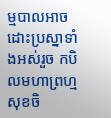ម្មបាលអាចដោះប្រស្នាទាំងអស់រួច កបិលមហាព្រហ្មសុខចិ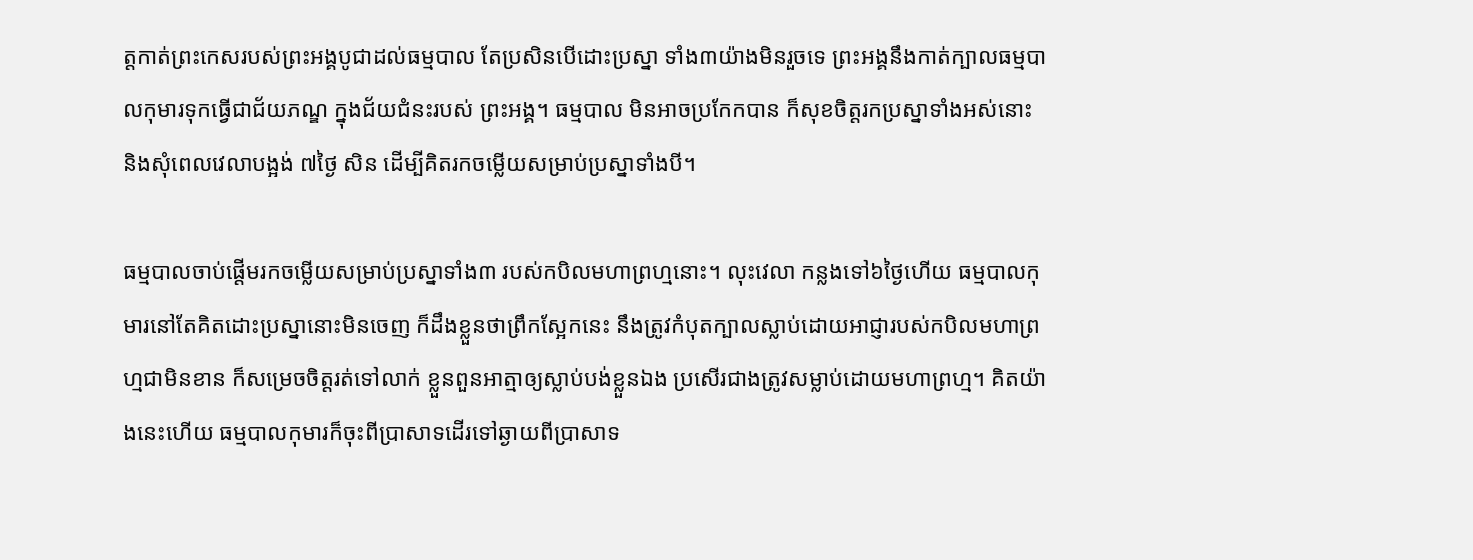ត្តកាត់ព្រះកេសរបស់ព្រះអង្គបូជាដល់ធម្មបាល តែប្រសិនបើដោះប្រស្នា ទាំង៣យ៉ាងមិនរួចទេ ព្រះអង្គនឹងកាត់ក្បាលធម្មបាលកុមារទុកធ្វើជាជ័យភណ្ឌ ក្នុងជ័យជំនះរបស់ ព្រះអង្គ។ ធម្មបាល មិនអាចប្រកែកបាន ក៏សុខចិត្តរកប្រស្នាទាំងអស់នោះ និងសុំពេលវេលាបង្អង់ ៧ថ្ងៃ សិន ដើម្បីគិតរកចម្លើយសម្រាប់ប្រស្នាទាំងបី។

ធម្មបាលចាប់ផ្ដើមរកចម្លើយសម្រាប់ប្រស្នាទាំង៣ របស់កបិលមហាព្រហ្មនោះ។ លុះវេលា កន្លងទៅ៦ថ្ងៃហើយ ធម្មបាលកុមារនៅតែគិតដោះប្រស្នានោះមិនចេញ ក៏ដឹងខ្លួនថាព្រឹកស្អែកនេះ នឹងត្រូវកំបុតក្បាលស្លាប់ដោយអាជ្ញារបស់កបិលមហាព្រហ្មជាមិនខាន ក៏សម្រេចចិត្តរត់ទៅលាក់ ខ្លួនពួនអាត្មាឲ្យស្លាប់បង់ខ្លួនឯង ប្រសើរជាងត្រូវសម្លាប់ដោយមហាព្រហ្ម។ គិតយ៉ាងនេះហើយ ធម្មបាលកុមារក៏ចុះពីប្រាសាទដើរទៅឆ្ងាយពីប្រាសាទ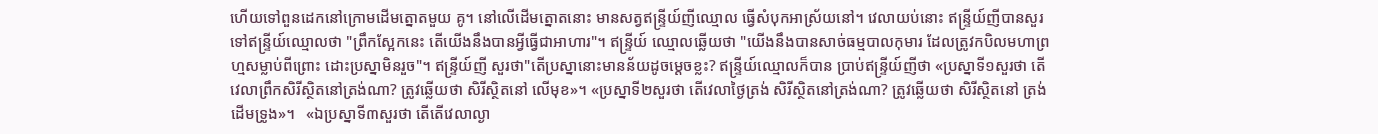ហើយទៅពួនដេកនៅក្រោមដើមត្នោតមួយ គូ។ នៅលើដើមត្នោតនោះ មានសត្វឥន្ទ្រីយ៍ញីឈ្មោល ធ្វើសំបុកអាស្រ័យនៅ។ វេលាយប់នោះ ឥន្ទ្រីយ៍ញីបានសួរទៅឥន្ទ្រីយ៍ឈ្មោលថា "ព្រឹកស្អែកនេះ តើយើងនឹងបានអ្វីធ្វើជាអាហារ"។ ឥន្ទ្រីយ៍ ឈ្មោលឆ្លើយថា "យើងនឹងបានសាច់ធម្មបាលកុមារ ដែលត្រូវកបិលមហាព្រហ្មសម្លាប់ពីព្រោះ ដោះប្រស្នាមិនរួច"។ ឥន្ទ្រីយ៍ញី សួរថា"តើប្រស្នានោះមានន័យដូចម្ដេចខ្លះ? ឥន្ទ្រីយ៍ឈ្មោលក៏បាន ប្រាប់ឥន្ទ្រីយ៍ញីថា «ប្រស្នាទី១សួរថា តើវេលាព្រឹកសិរីស្ថិតនៅត្រង់ណា? ត្រូវឆ្លើយថា សិរីស្ថិតនៅ លើមុខ»។ «ប្រស្នាទី២សួរថា តើវេលាថ្ងៃត្រង់ សិរីស្ថិតនៅត្រង់ណា? ត្រូវឆ្លើយថា សិរីស្ថិតនៅ ត្រង់ដើមទ្រូង»។   «ឯប្រស្នាទី៣សួរថា តើតើវេលាល្ងា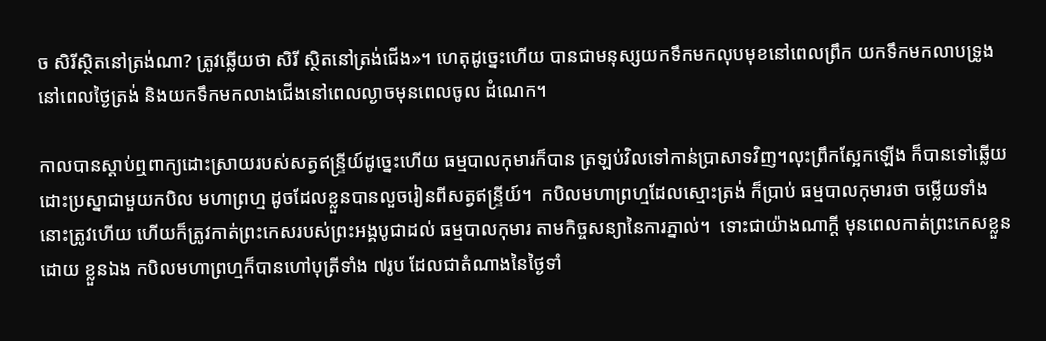ច សិរីស្ថិតនៅត្រង់ណា? ត្រូវឆ្លើយថា សិរី ស្ថិតនៅត្រង់ជើង»។ ហេតុដូច្នេះហើយ បានជាមនុស្សយកទឹកមកលុបមុខនៅពេលព្រឹក យកទឹកមកលាបទ្រូងនៅពេលថ្ងៃត្រង់ និងយកទឹកមកលាងជើងនៅពេលល្ងាចមុនពេលចូល ដំណេក។

កាលបានស្ដាប់ឮពាក្យដោះស្រាយរបស់សត្វឥន្ទ្រីយ៍ដូច្នេះហើយ ធម្មបាលកុមារក៏បាន ត្រឡប់វិលទៅកាន់ប្រាសាទវិញ។លុះព្រឹកស្អែកឡើង ក៏បានទៅឆ្លើយដោះប្រស្នាជាមួយកបិល មហាព្រហ្ម ដូចដែលខ្លួនបានលួចរៀនពីសត្វឥន្ទ្រីយ៍។  កបិលមហាព្រហ្មដែលស្មោះត្រង់ ក៏ប្រាប់ ធម្មបាលកុមារថា ចម្លើយទាំងនោះត្រូវហើយ ហើយក៏ត្រូវកាត់ព្រះកេសរបស់ព្រះអង្គបូជាដល់ ធម្មបាលកុមារ តាមកិច្ចសន្យានៃការភ្នាល់។  ទោះជាយ៉ាងណាក្តី មុនពេលកាត់ព្រះកេសខ្លួនដោយ ខ្លួនឯង កបិលមហាព្រហ្មក៏បានហៅបុត្រីទាំង ៧រូប ដែលជាតំណាងនៃថ្ងៃទាំ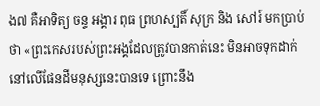ង៧ គឺអាទិត្យ ចន្ទ អង្គារ ពុធ ព្រហស្បតិ៍ សុក្រ និង សៅរ៍ មកប្រាប់ថា «ព្រះកេសរបស់ព្រះអង្គដែលត្រូវបានកាត់នេះ មិនអាចទុកដាក់នៅលើផែនដីមនុស្សនេះបានទេ ព្រោះនឹង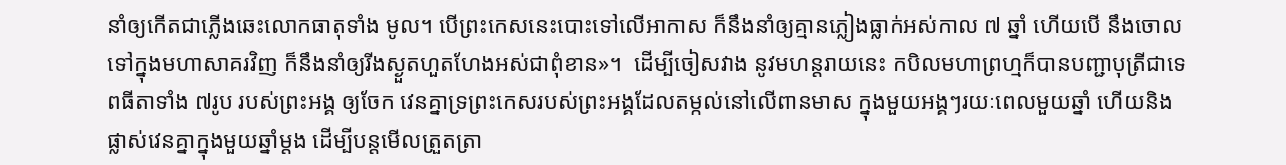នាំឲ្យកើតជាភ្លើងឆេះលោកធាតុទាំង មូល។ បើព្រះកេសនេះបោះទៅលើអាកាស ក៏នឹងនាំឲ្យគ្មានភ្លៀងធ្លាក់អស់កាល ៧ ឆ្នាំ ហើយបើ នឹងចោលទៅក្នុងមហាសាគរវិញ ក៏នឹងនាំឲ្យរីងស្ងួតហួតហែងអស់ជាពុំខាន»។  ដើម្បីចៀសវាង នូវមហន្តរាយនេះ កបិលមហាព្រហ្មក៏បានបញ្ជាបុត្រីជាទេពធីតាទាំង ៧រូប របស់ព្រះអង្គ ឲ្យចែក វេនគ្នាទ្រព្រះកេសរបស់ព្រះអង្គដែលតម្កល់នៅលើពានមាស ក្នុងមួយអង្គៗរយៈពេលមួយឆ្នាំ ហើយនិងផ្លាស់វេនគ្នាក្នុងមួយឆ្នាំម្តង ដើម្បីបន្តមើលត្រួតត្រា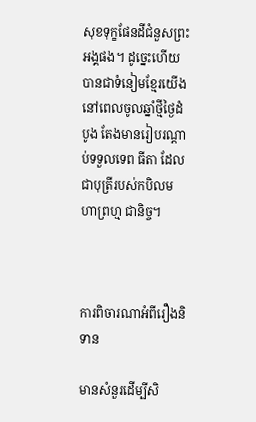សុខទុក្ខផែនដីជំនួសព្រះអង្គផង។ ដូច្នេះហើយ បានជាទំនៀមខ្មែរយើងនៅពេលចូលឆ្នាំថ្មីថ្ងៃដំបូង តែងមានរៀបរណ្តាប់ទទួលទេព ធីតា ដែលជាបុត្រីរបស់កបិលមហាព្រហ្ម ជានិច្ច។



ការពិចារណាអំពីរឿងនិទាន

មានសំនួរដើម្បីសិ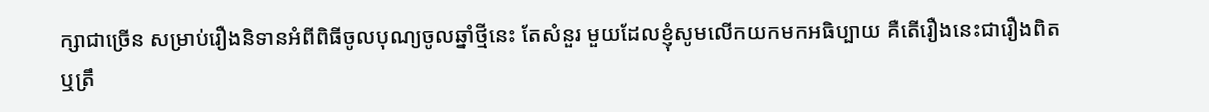ក្សាជាច្រើន សម្រាប់រឿងនិទានអំពីពិធីចូលបុណ្យចូលឆ្នាំថ្មីនេះ តែសំនួរ មួយដែលខ្ញុំសូមលើកយកមកអធិប្បាយ គឺតើរឿងនេះជារឿងពិត ឬត្រឹ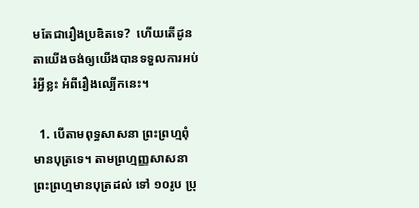មតែជារឿងប្រឌិតទេ?  ហើយតើដូនតាយើងចង់ឲ្យយើងបានទទួលការអប់រំអ្វីខ្លះ អំពីរឿងល្បើកនេះ។

  1. បើតាមពុទ្ធសាសនា ព្រះព្រហ្មពុំមានបុត្រទេ។ តាមព្រហ្មញ្ញសាសនា ព្រះព្រហ្មមានបុត្រដល់ ទៅ ១០រូប ប្រុ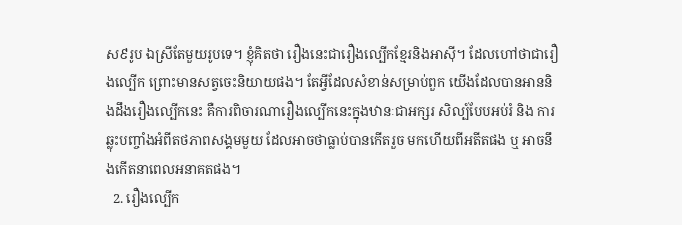ស៩រូប ឯស្រីតែមួយរូបទេ។ ខ្ញុំគិតថា រឿងនេះជារឿងល្បើកខ្មែរនិងអាស៊ី។ ដែលហៅថាជារឿងល្បើក ព្រោះមានសត្វចេះនិយាយផង។ តែអ្វីដែលសំខាន់សម្រាប់ពួក យើងដែលបានអាននិងដឹងរឿងល្បើកនេះ គឺការពិចារណារឿងល្បើកនេះក្នុងឋានៈជាអក្សរ សិល្ប៍បែបអប់រំ និង ការឆ្លុះបញ្ចាំងអំពីតថភាពសង្គមមួយ ដែលអាចថាធ្លាប់បានកើតរួច មកហើយពីអតីតផង ឬ អាចនឹងកើតនាពេលអនាគតផង។
  2. រឿងល្បើក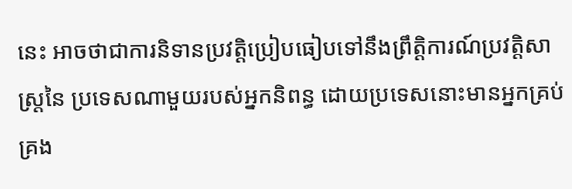នេះ អាចថាជាការនិទានប្រវត្តិប្រៀបធៀបទៅនឹងព្រឹត្តិការណ៍ប្រវត្តិសាស្ត្រនៃ ប្រទេសណាមួយរបស់អ្នកនិពន្ធ ដោយប្រទេសនោះមានអ្នកគ្រប់គ្រង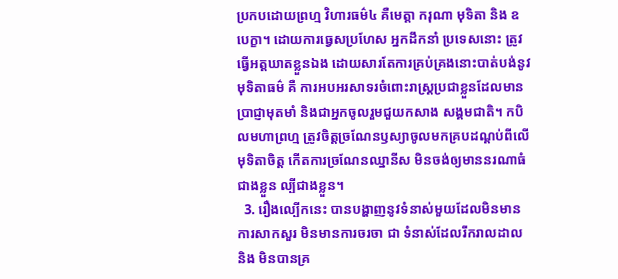ប្រកបដោយព្រហ្ម វិហារធម៌៤ គឺមេត្តា ករុណា មុទិតា និង ឧបេក្ខា។ ដោយការធ្វេសប្រហែស អ្នកដឹកនាំ ប្រទេសនោះ ត្រូវធ្វើអត្តឃាតខ្លួនឯង ដោយសារតែការគ្រប់គ្រងនោះបាត់បង់នូវមុទិតាធម៌ គឺ ការអបអរសាទរចំពោះរាស្ត្រប្រជាខ្លួនដែលមានប្រាជ្ញាមុតមាំ និងជាអ្នកចូលរួមជួយកសាង សង្គមជាតិ។ កបិលមហាព្រហ្ម ត្រូវចិត្តច្រណែនឫស្យាចូលមកគ្របដណ្តប់ពីលើមុទិតាចិត្ត កើតការច្រណែនឈ្នានីស មិនចង់ឲ្យមាននរណាធំជាងខ្លួន ល្បីជាងខ្លួន។
  3. រឿងល្បើកនេះ បានបង្ហាញនូវទំនាស់មួយដែលមិនមានការសាកសួរ មិនមានការចរចា ជា ទំនាស់ដែលរីករាលដាល និង មិនបានគ្រ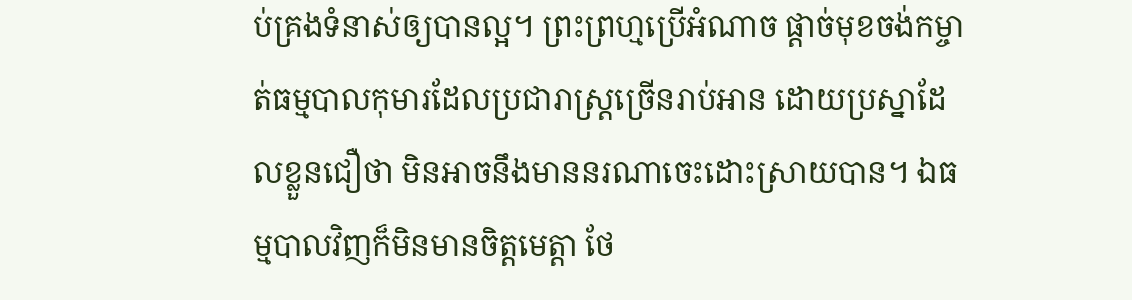ប់គ្រងទំនាស់ឲ្យបានល្អ។ ព្រះព្រហ្មប្រើអំណាច ផ្តាច់មុខចង់កម្ចាត់ធម្មបាលកុមារដែលប្រជារាស្ត្រច្រើនរាប់អាន ដោយប្រស្នាដែលខ្លួនជឿថា មិនអាចនឹងមាននរណាចេះដោះស្រាយបាន។ ឯធម្មបាលវិញក៏មិនមានចិត្តមេត្តា ថែ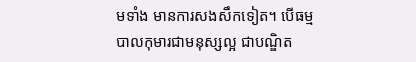មទាំង មានការសងសឹកទៀត។ បើធម្មបាលកុមារជាមនុស្សល្អ ជាបណ្ឌិត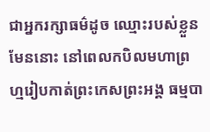ជាអ្នករក្សាធម៌ដូច ឈ្មោះរបស់ខ្លួនមែននោះ នៅពេលកបិលមហាព្រហ្មរៀបកាត់ព្រះកេសព្រះអង្គ ធម្មបា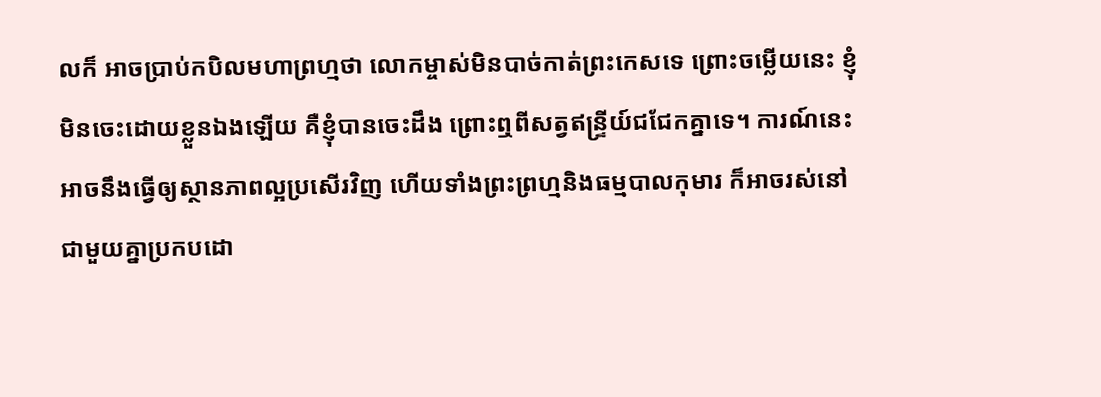លក៏ អាចប្រាប់កបិលមហាព្រហ្មថា លោកម្ចាស់មិនបាច់កាត់ព្រះកេសទេ ព្រោះចម្លើយនេះ ខ្ញុំ មិនចេះដោយខ្លួនឯងឡើយ គឺខ្ញុំបានចេះដឹង ព្រោះឮពីសត្វឥន្ទ្រីយ៍ជជែកគ្នាទេ។ ការណ៍នេះ អាចនឹងធ្វើឲ្យស្ថានភាពល្អប្រសើរវិញ ហើយទាំងព្រះព្រហ្មនិងធម្មបាលកុមារ ក៏អាចរស់នៅ ជាមួយគ្នាប្រកបដោ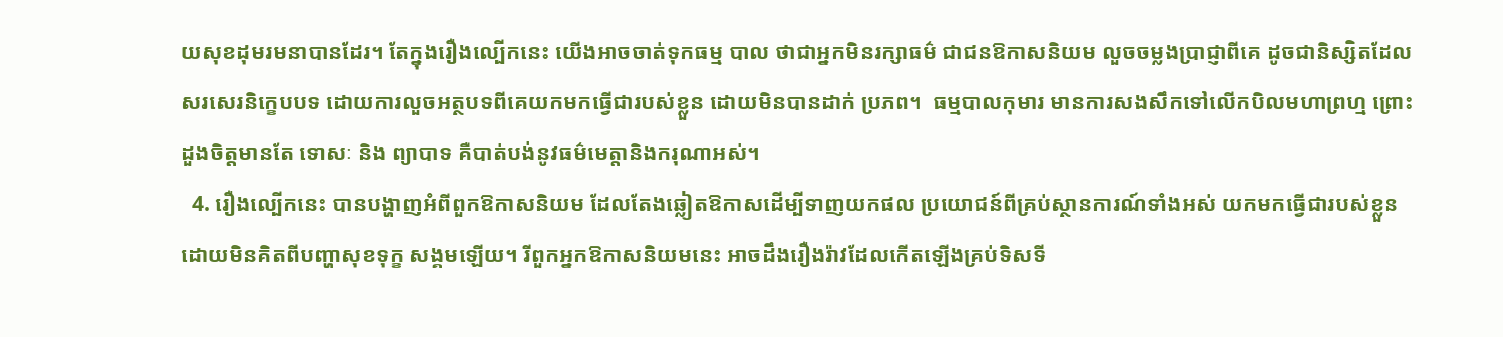យសុខដុមរមនាបានដែរ។ តែក្នុងរឿងល្បើកនេះ យើងអាចចាត់ទុកធម្ម បាល ថាជាអ្នកមិនរក្សាធម៌ ជាជនឱកាសនិយម លួចចម្លងប្រាជ្ញាពីគេ ដូចជានិស្សិតដែល សរសេរនិក្ខេបបទ ដោយការលួចអត្ថបទពីគេយកមកធ្វើជារបស់ខ្លួន ដោយមិនបានដាក់ ប្រភព។  ធម្មបាលកុមារ មានការសងសឹកទៅលើកបិលមហាព្រហ្ម ព្រោះដួងចិត្តមានតែ ទោសៈ និង ព្យាបាទ គឺបាត់បង់នូវធម៌មេត្តានិងករុណាអស់។
  4. រឿងល្បើកនេះ បានបង្ហាញអំពីពួកឱកាសនិយម ដែលតែងឆ្លៀតឱកាសដើម្បីទាញយកផល ប្រយោជន៍ពីគ្រប់ស្ថានការណ៍ទាំងអស់ យកមកធ្វើជារបស់ខ្លួនដោយមិនគិតពីបញ្ហាសុខទុក្ខ សង្គមឡើយ។ រីពួកអ្នកឱកាសនិយមនេះ អាចដឹងរឿងរ៉ាវដែលកើតឡើងគ្រប់ទិសទី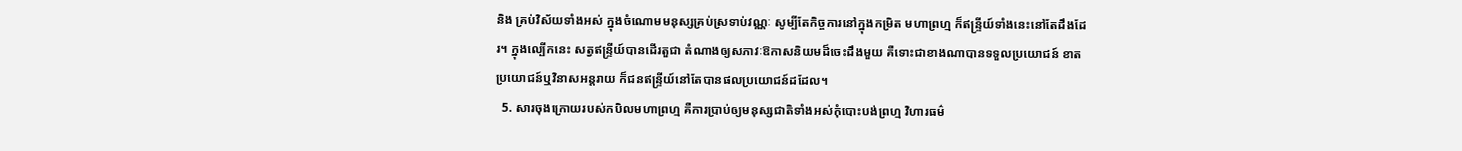និង គ្រប់វិស័យទាំងអស់ ក្នុងចំណោមមនុស្សគ្រប់ស្រទាប់វណ្ណៈ សូម្បីតែកិច្ចការនៅក្នុងកម្រិត មហាព្រហ្ម ក៏ឥន្ទ្រីយ៍ទាំងនេះនៅតែដឹងដែរ។ ក្នុងល្បើកនេះ សត្វឥន្ទ្រីយ៍បានដើរតួជា តំណាងឲ្យសភាវៈឱកាសនិយមដ៏ចេះដឹងមួយ គឺទោះជាខាងណាបានទទួលប្រយោជន៍ ខាត ប្រយោជន៍ឬវិនាសអន្តរាយ ក៏ជនឥន្ទ្រីយ៍នៅតែបានផលប្រយោជន៍ដដែល។
  5. សារចុងក្រោយរបស់កបិលមហាព្រហ្ម គឺការប្រាប់ឲ្យមនុស្សជាតិទាំងអស់កុំបោះបង់ព្រហ្ម វិហារធម៌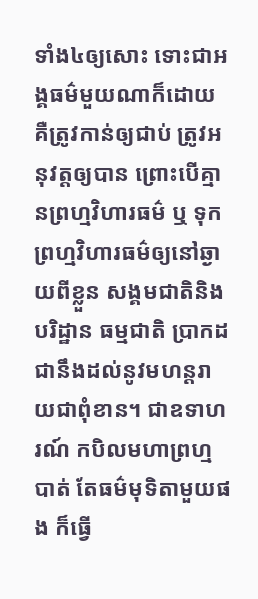ទាំង៤ឲ្យសោះ ទោះជាអង្គធម៌មួយណាក៏ដោយ គឺត្រូវកាន់ឲ្យជាប់ ត្រូវអនុវត្តឲ្យបាន ព្រោះបើគ្មានព្រហ្មវិហារធម៌ ឬ ទុកព្រហ្មវិហារធម៌ឲ្យនៅឆ្ងាយពីខ្លួន សង្គមជាតិនិងបរិដ្ឋាន ធម្មជាតិ ប្រាកដជានឹងដល់នូវមហន្តរាយជាពុំខាន។ ជាឧទាហរណ៍ កបិលមហាព្រហ្មបាត់ តែធម៌មុទិតាមួយផង ក៏ធ្វើ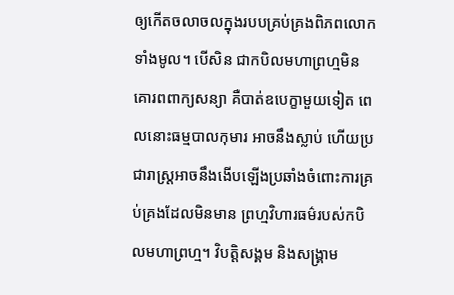ឲ្យកើតចលាចលក្នុងរបបគ្រប់គ្រងពិភពលោកទាំងមូល។ បើសិន ជាកបិលមហាព្រហ្មមិនគោរពពាក្យសន្យា គឺបាត់ឧបេក្ខាមួយទៀត ពេលនោះធម្មបាលកុមារ អាចនឹងស្លាប់ ហើយប្រជារាស្ត្រអាចនឹងងើបឡើងប្រឆាំងចំពោះការគ្រប់គ្រងដែលមិនមាន ព្រហ្មវិហារធម៌របស់កបិលមហាព្រហ្ម។ វិបត្តិសង្គម និងសង្គ្រាម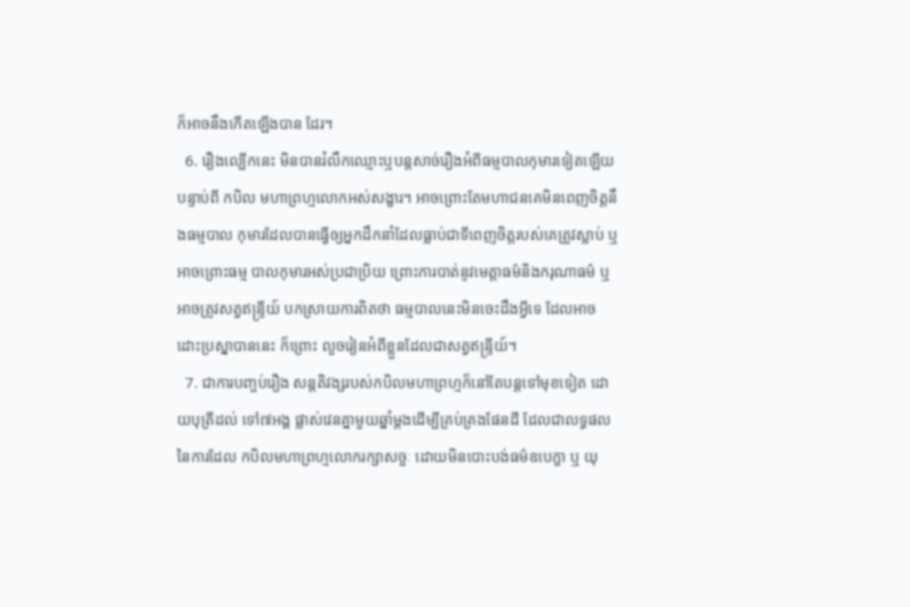ក៏អាចនឹងកើតឡើងបាន ដែរ។
  6. រឿងល្បើកនេះ មិនបានរំលឹកឈ្មោះឬបន្តសាច់រឿងអំពីធម្មបាលកុមារទៀតឡើយ បន្ទាប់ពី កបិល មហាព្រហ្មលោកអស់សង្ខារ។ អាចព្រោះតែមហាជនគេមិនពេញចិត្តនឹងធម្មបាល កុមារដែលបានធ្វើឲ្យអ្នកដឹកនាំដែលធ្លាប់ជាទីពេញចិត្តរបស់គេត្រូវស្លាប់ ឬអាចព្រោះធម្ម បាលកុមារអស់ប្រជាប្រិយ ព្រោះការបាត់នូវមេត្តាធម៌និងករុណាធម៌ ឬអាចត្រូវសត្វឥន្រ្ទីយ៍ បកស្រាយការពិតថា ធម្មបាលនេះមិនចេះដឹងអ្វីទេ ដែលអាចដោះប្រស្នាបាននេះ ក៏ព្រោះ លួចរៀនអំពីខ្លួនដែលជាសត្វឥន្ទ្រីយ៍។
  7. ជាការបញ្ចប់រឿង សន្តតិវង្សរបស់កបិលមហាព្រហ្មក៏នៅតែបន្តទៅមុខទៀត ដោយបុត្រីដល់ ទៅ៧អង្គ ផ្លាស់វេនគ្នាមួយឆ្នាំម្តងដើម្បីគ្រប់គ្រងផែនដី ដែលជាលទ្ធផលនៃការដែល កបិលមហាព្រហ្មលោករក្សាសច្ចៈ ដោយមិនបោះបង់ធម៌ឧបេក្ខា ឬ យុ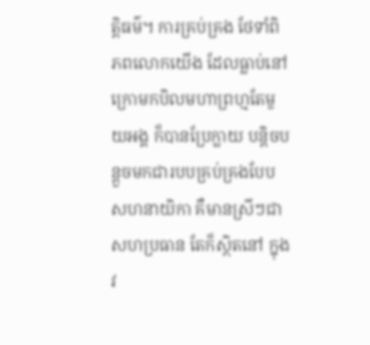ត្តិធម៌។ ការគ្រប់គ្រង ថែទាំពិភពលោកយើង ដែលធ្លាប់នៅក្រោមកបិលមហាព្រហ្មតែមួយអង្គ ក៏បានប្រែក្លាយ បន្តិចបន្តួចមកជារបបគ្រប់គ្រងបែបសហនាយិកា គឺមានស្រីៗជាសហប្រធាន តែក៏ស្ថិតនៅ ក្នុងវ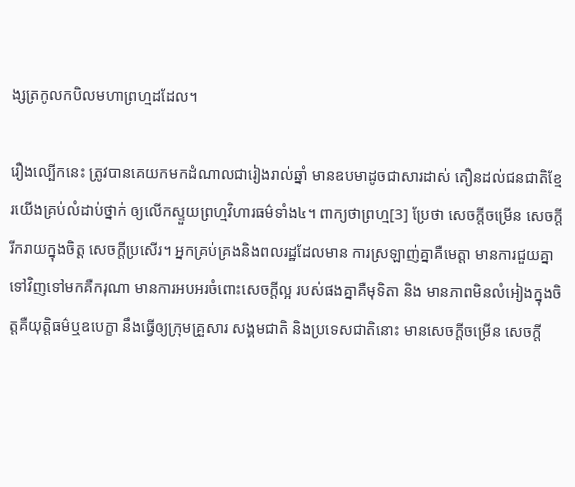ង្សត្រកូលកបិលមហាព្រហ្មដដែល។

រឿងល្បើកនេះ ត្រូវបានគេយកមកដំណាលជារៀងរាល់ឆ្នាំ មានឧបមាដូចជាសារដាស់ តឿនដល់ជនជាតិខ្មែរយើងគ្រប់លំដាប់ថ្នាក់ ឲ្យលើកស្ទួយព្រហ្មវិហារធម៌ទាំង៤។ ពាក្យថាព្រហ្ម[3] ប្រែថា សេចក្ដីចម្រើន សេចក្ដីរីករាយក្នុងចិត្ត សេចក្ដីប្រសើរ។ អ្នកគ្រប់គ្រងនិងពលរដ្ឋដែលមាន ការស្រឡាញ់គ្នាគឺមេត្តា មានការជួយគ្នាទៅវិញទៅមកគឺករុណា មានការអបអរចំពោះសេចក្តីល្អ របស់ផងគ្នាគឺមុទិតា និង មានភាពមិនលំអៀងក្នុងចិត្តគឺយុត្តិធម៌ឬឧបេក្ខា នឹងធ្វើឲ្យក្រុមគ្រួសារ សង្គមជាតិ និងប្រទេសជាតិនោះ មានសេចក្ដីចម្រើន សេចក្ដី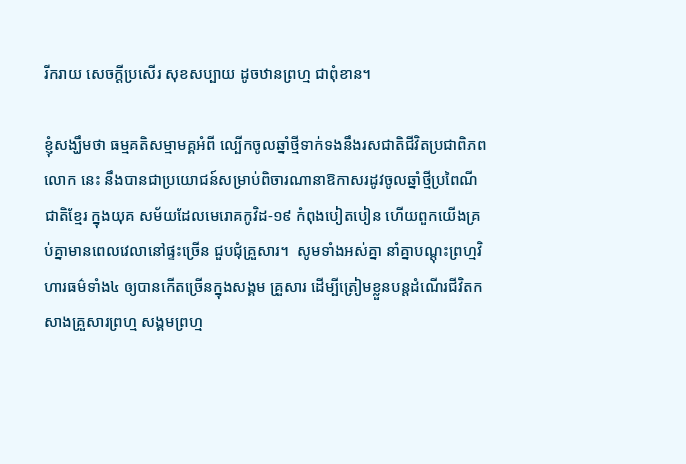រីករាយ សេចក្ដីប្រសើរ សុខសប្បាយ ដូចឋានព្រហ្ម ជាពុំខាន។

ខ្ញុំសង្ឃឹមថា ធម្មគតិសម្មាមគ្គអំពី ល្បើកចូលឆ្នាំថ្មីទាក់ទងនឹងរសជាតិជីវិតប្រជាពិភពលោក នេះ នឹងបានជាប្រយោជន៍សម្រាប់ពិចារណានាឱកាសរដូវចូលឆ្នាំថ្មីប្រពៃណីជាតិខ្មែរ ក្នុងយុគ សម័យដែលមេរោគកូវិដ-១៩ កំពុងបៀតបៀន ហើយពួកយើងគ្រប់គ្នាមានពេលវេលានៅផ្ទះច្រើន ជួបជុំគ្រួសារ។  សូមទាំងអស់គ្នា នាំគ្នាបណ្តុះព្រហ្មវិហារធម៌ទាំង៤ ឲ្យបានកើតច្រើនក្នុងសង្គម គ្រួសារ ដើម្បីត្រៀមខ្លួនបន្តដំណើរជីវិតកសាងគ្រួសារព្រហ្ម សង្គមព្រហ្ម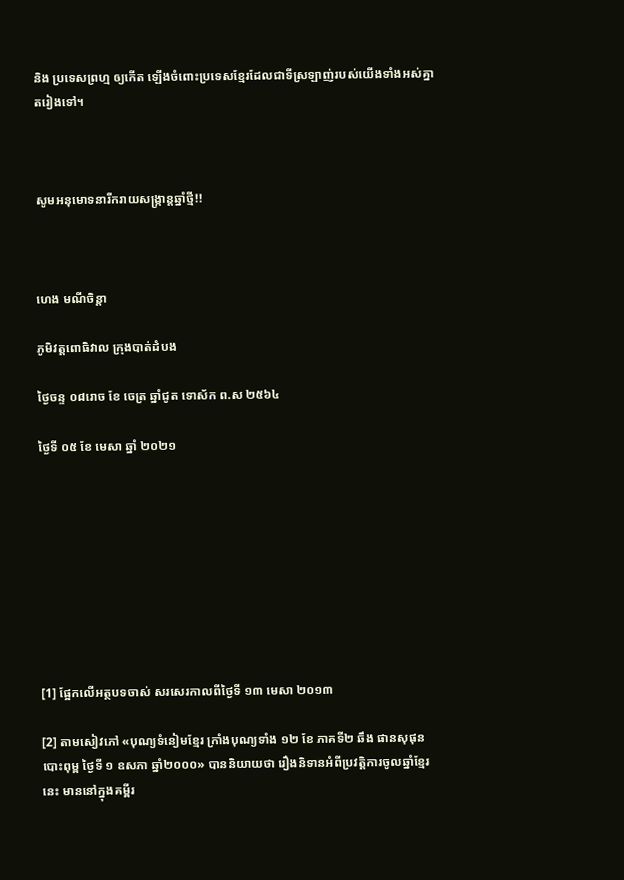និង ប្រទេសព្រហ្ម ឲ្យកើត ឡើងចំពោះប្រទេសខ្មែរដែលជាទីស្រឡាញ់របស់យើងទាំងអស់គ្នាតរៀងទៅ។



សូមអនុមោទនារីករាយសង្ក្រាន្តឆ្នាំថ្មី!!



ហេង មណីចិន្តា

ភូមិវត្តពោធិវាល ក្រុងបាត់ដំបង

ថ្ងៃចន្ទ ០៨រោច ខែ ចេត្រ ឆ្នាំជូត ទោស័ក ព.ស ២៥៦៤

ថ្ងៃទី ០៥ ខែ មេសា ឆ្នាំ ២០២១









[1] ផ្អែកលើអត្ថបទចាស់ សរសេរកាលពីថ្ងៃទី ១៣ មេសា ២០១៣

[2] តាមសៀវភៅ «បុណ្យទំនៀមខ្មែរ ក្រាំងបុណ្យទាំង ១២ ខែ ភាគទី២ ឆឹង ផានសុផុន បោះពុម្ព ថ្ងៃទី ១ ឧសភា ឆ្នាំ២០០០» បាននិយាយថា រឿងនិទានអំពីប្រវត្តិការចូលឆ្នាំខ្មែរនេះ មាននៅក្នុងគម្ពីរ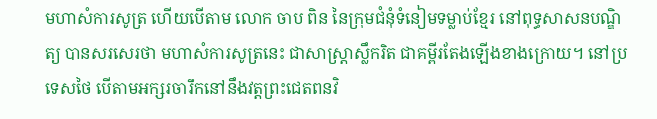មហាសំការសូត្រ ហើយបើតាម លោក ចាប ពិន នៃក្រុមជំនុំទំនៀមទម្លាប់ខ្មែរ នៅពុទ្ធសាសនបណ្ឌិត្យ បានសរសេរថា មហាសំការសូត្រនេះ ជាសាស្រ្ដាស្លឹករិត ជាគម្ពីរតែងឡើងខាងក្រោយ។ នៅប្រទេសថៃ បើតាមអក្សរចារឹកនៅនឹងវត្តព្រះជេតពនវិ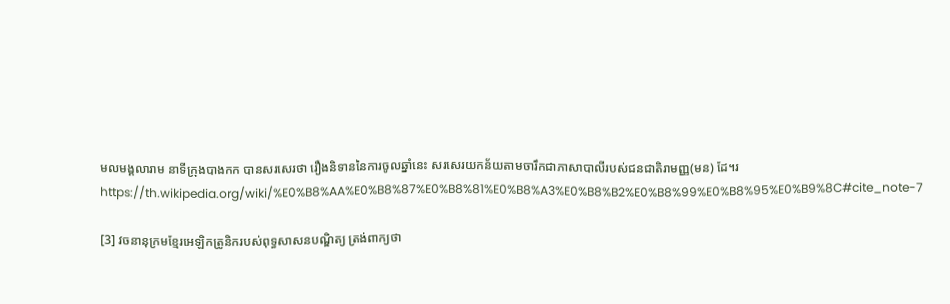មលមង្គលារាម នាទីក្រុងបាងកក បានសរសេរថា រឿងនិទាននៃការចូលឆ្នាំនេះ សរសេរយកន័យតាមចារឹកជាភាសាបាលីរបស់ជនជាតិរាមញ្ញ(មន) ដែ។រhttps://th.wikipedia.org/wiki/%E0%B8%AA%E0%B8%87%E0%B8%81%E0%B8%A3%E0%B8%B2%E0%B8%99%E0%B8%95%E0%B9%8C#cite_note-7

[3] វចនានុក្រមខ្មែរអេឡិកត្រូនិករបស់ពុទ្ធសាសនបណ្ឌិត្យ ត្រង់ពាក្យថា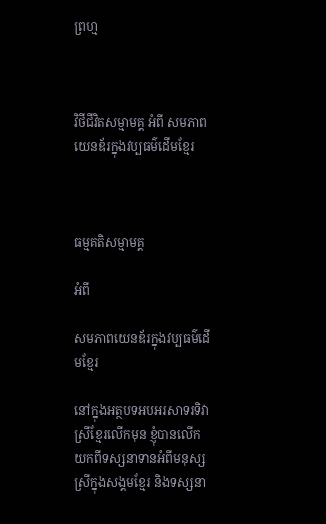ព្រហ្ម



វិថីជីវិតសម្មាមគ្គ អំពី សមភាពយេនឌ័រក្នុងវប្បធម៌ដើមខ្មែរ



ធម្មគតិសម្មាមគ្គ

អំពី

សមភាពយេនឌ័រក្នុងវប្បធម៌ដើមខ្មែរ

នៅក្នុងអត្ថបទអបអរសាទរទិវាស្រីខ្មែរលើកមុន ខ្ញុំបានលើកយកពីទស្សនាទានអំពីមនុស្ស ស្រីក្នុងសង្គមខ្មែរ និងទស្សនា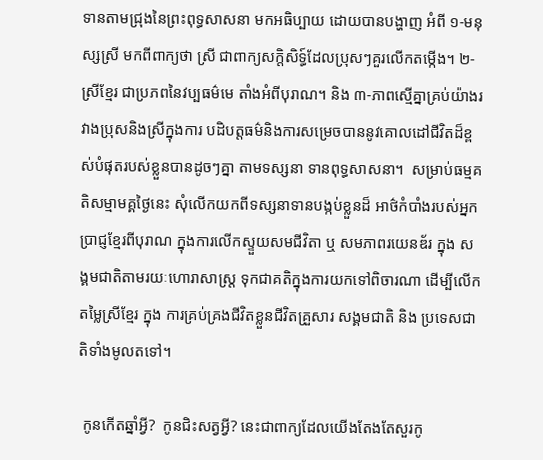ទានតាមជ្រុងនៃព្រះពុទ្ធសាសនា មកអធិប្បាយ ដោយបានបង្ហាញ អំពី ១-មនុស្សស្រី មកពីពាក្យថា ស្រី ជាពាក្យសក្តិសិទ្ធ៍ដែលប្រុសៗគួរលើកតម្កើង។ ២-ស្រីខ្មែរ ជាប្រភពនៃវប្បធម៌មេ តាំងអំពីបុរាណ។ និង ៣-ភាពស្មើគ្នាគ្រប់យ៉ាងរវាងប្រុសនិងស្រីក្នុងការ បដិបត្តធម៌និងការសម្រេចបាននូវគោលដៅជីវិតដ៏ខ្ពស់បំផុតរបស់ខ្លួនបានដូចៗគ្នា តាមទស្សនា ទានពុទ្ធសាសនា។  សម្រាប់ធម្មគតិសម្មាមគ្គថ្ងៃនេះ សុំលើកយកពីទស្សនាទានបង្កប់ខ្លួនដ៏ អាថ៌កំបាំងរបស់អ្នកប្រាជ្ញខ្មែរពីបុរាណ ក្នុងការលើកស្ទួយសមជីវិតា ឬ សមភាពរយេនឌ័រ ក្នុង សង្គមជាតិតាមរយៈហោរាសាស្ត្រ ទុកជាគតិក្នុងការយកទៅពិចារណា ដើម្បីលើកតម្លៃស្រីខ្មែរ ក្នុង ការគ្រប់គ្រងជីវិតខ្លួនជីវិតគ្រួសារ សង្គមជាតិ និង ប្រទេសជាតិទាំងមូលតទៅ។

 កូនកើតឆ្នាំអ្វី?  កូនជិះសត្វអ្វី? នេះជាពាក្យដែលយើងតែងតែសួរកូ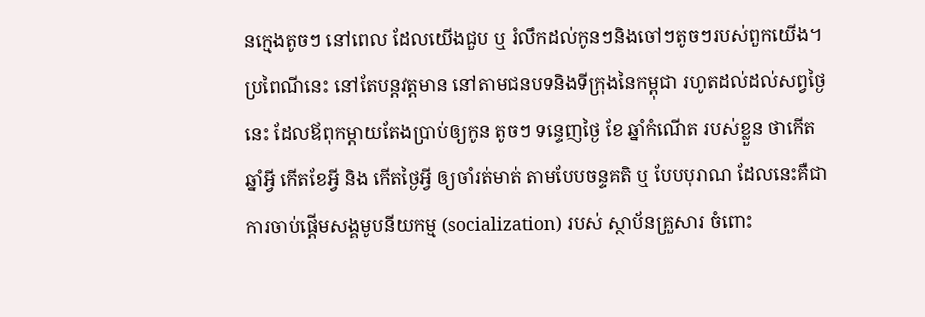នក្មេងតូចៗ នៅពេល ដែលយើងជួប ឬ រំលឹកដល់កូនៗនិងចៅៗតូចៗរបស់ពួកយើង។ ប្រពៃណីនេះ នៅតែបន្តវត្តមាន នៅតាមជនបទនិងទីក្រុងនៃកម្ពុជា រហូតដល់ដល់សព្វថ្ងៃនេះ ដែលឪពុកម្តាយតែងប្រាប់ឲ្យកូន តូចៗ ទន្ទេញថ្ងៃ ខែ ឆ្នាំកំណើត របស់ខ្លួន ថាកើតឆ្នាំអ្វី កើតខែអ្វី និង កើតថ្ងៃអ្វី ឲ្យចាំរត់មាត់ តាមបែបចន្ទគតិ ឬ បែបបុរាណ ដែលនេះគឺជាការចាប់ផ្តើមសង្គមូបនីយកម្ម (socialization) របស់ ស្ថាប័នគ្រួសារ ចំពោះ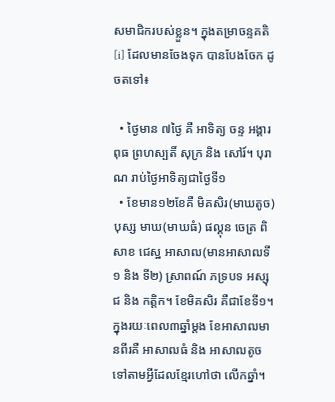សមាជិករបស់ខ្លួន។ ក្នុងតម្រាចន្ទគតិ[i] ដែលមានចែងទុក បានបែងចែក ដូចតទៅ៖

  • ថ្ងៃមាន ៧ថ្ងៃ គឺ អាទិត្យ ចន្ទ អង្គារ ពុធ ព្រហស្បតិ៍ សុក្រ និង សៅរ៍។ បុរាណ រាប់ថ្ងៃអាទិត្យជាថ្ងៃទី១
  • ខែមាន១២ខែគឺ មិគសិរ(មាឃតូច) បុស្ស មាឃ(មាឃធំ) ផល្គុន ចេត្រ ពិសាខ ជេស្ឋ អាសាឍ(មានអាសាឍទី១ និង ទី២) ស្រាពណ៍ ភទ្របទ អស្សុជ និង កត្តិក។ ខែមិគសិរ គឺជាខែទី១។ ក្នុងរយៈពេល៣ឆ្នាំម្តង ខែអាសាឍមានពីរគឺ អាសាឍធំ និង អាសាឍតូច ទៅតាមអ្វីដែលខ្មែរហៅថា លើកឆ្នាំ។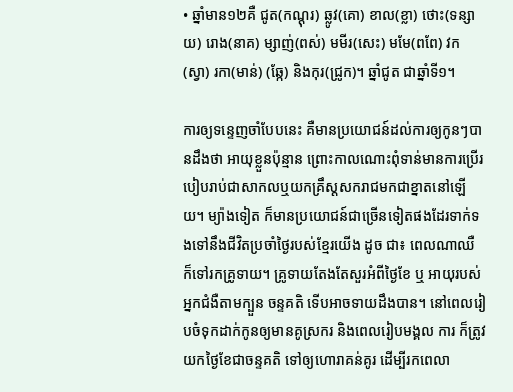• ឆ្នាំមាន១២គឺ ជូត(កណ្តុរ) ឆ្លូវ(គោ) ខាល(ខ្លា) ថោះ(ទន្សាយ) រោង(នាគ) ម្សាញ់(ពស់) មមីរ(សេះ) មមែ(ពពែ) វក(ស្វា) រកា(មាន់) (ឆ្កែ) និងកុរ(ជ្រូក)។ ឆ្នាំជូត ជាឆ្នាំទី១។

ការឲ្យទន្ទេញចាំបែបនេះ គឺមានប្រយោជន៍ដល់ការឲ្យកូនៗបានដឹងថា អាយុខ្លួនប៉ុន្មាន ព្រោះកាលណោះពុំទាន់មានការប្រើរបៀបរាប់ជាសាកលឬយកគ្រឹស្តសករាជមកជាខ្នាតនៅឡើយ។ ម្យ៉ាងទៀត ក៏មានប្រយោជន៍ជាច្រើនទៀតផងដែរទាក់ទងទៅនឹងជីវិតប្រចាំថ្ងៃរបស់ខ្មែរយើង ដូច ជា៖ ពេលណាឈឺ ក៏ទៅរកគ្រូទាយ។ គ្រូទាយតែងតែសួរអំពីថ្ងៃខែ ឬ អាយុរបស់អ្នកជំងឺតាមក្បួន ចន្ទគតិ ទើបអាចទាយដឹងបាន។ នៅពេលរៀបចំទុកដាក់កូនឲ្យមានគូស្រករ និងពេលរៀបមង្គល ការ ក៏ត្រូវយកថ្ងៃខែជាចន្ទគតិ ទៅឲ្យហោរាគន់គូរ ដើម្បីរកពេលា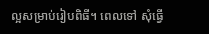ល្អសម្រាប់រៀបពិធី។ ពេលទៅ សុំធ្វើ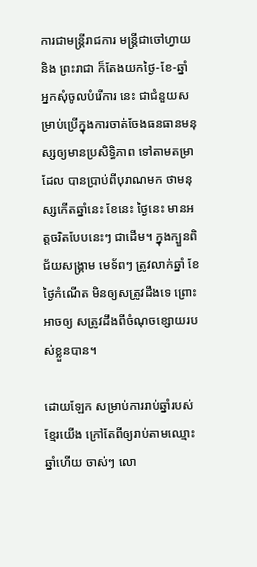ការជាមន្ត្រីរាជការ មន្ត្រីជាចៅហ្វាយ និង ព្រះរាជា ក៏តែងយកថ្ងៃ-ខែ-ឆ្នាំ អ្នកសុំចូលបំរើការ នេះ ជាជំនួយសម្រាប់ប្រើក្នុងការចាត់ចែងធនធានមនុស្សឲ្យមានប្រសិទ្ធិភាព ទៅតាមតម្រាដែល បានប្រាប់ពីបុរាណមក ថាមនុស្សកើតឆ្នាំនេះ ខែនេះ ថ្ងៃនេះ មានអត្តចរិតបែបនេះៗ ជាដើម។ ក្នុងក្បួនពិជ័យសង្គ្រាម មេទ័ពៗ ត្រូវលាក់ឆ្នាំ ខែថ្ងៃកំណើត មិនឲ្យសត្រូវដឹងទេ ព្រោះអាចឲ្យ សត្រូវដឹងពីចំណុចខ្សោយរបស់ខ្លួនបាន។

ដោយឡែក សម្រាប់ការរាប់ឆ្នាំរបស់ខ្មែរយើង ក្រៅតែពីឲ្យរាប់តាមឈ្មោះឆ្នាំហើយ ចាស់ៗ លោ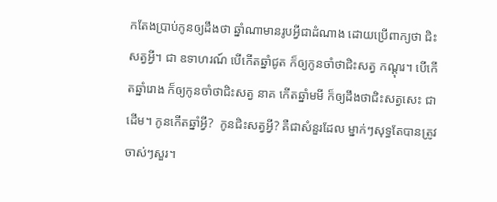កតែងប្រាប់កូនឲ្យដឹងថា ឆ្នាំណាមានរូបអ្វីជាដំណាង ដោយប្រើពាក្យថា ជិះសត្វអ្វី។ ជា ឧទាហរណ៍ បើកើតឆ្នាំជូត ក៏ឲ្យកូនចាំថាជិះសត្វ កណ្តុរ។ បើកើតឆ្នាំរោង ក៏ឲ្យកូនចាំថាជិះសត្វ នាគ កើតឆ្នាំមមី ក៏ឲ្យដឹងថាជិះសត្វសេះ ជាដើម។ កូនកើតឆ្នាំអ្វី?  កូនជិះសត្វអ្វី? គឺជាសំនួរដែល ម្នាក់ៗសុទ្ធតែបានត្រូវចាស់ៗសួរ។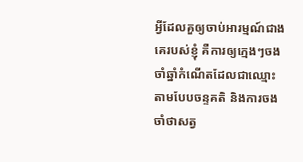អ្វីដែលគួឲ្យចាប់អារម្មណ៍ជាងគេរបស់ខ្ញុំ គឺការឲ្យក្មេងៗចងចាំឆ្នាំកំណើតដែលជាឈ្មោះ តាមបែបចន្ទគតិ និងការចងចាំថាសត្វ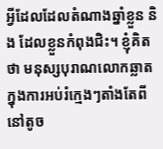អ្វីដែលដែលតំណាងឆ្នាំខ្លួន និង ដែលខ្លួនកំពុងជិះ។ ខ្ញុំគិតថា មនុស្សបុរាណលោកឆ្លាតក្នុងការអប់រំក្មេងៗតាំងតែពីនៅតូច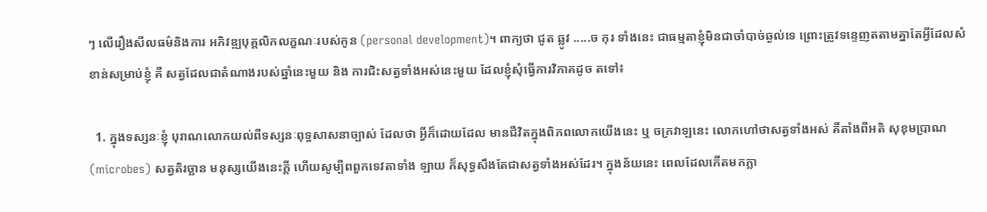ៗ លើរឿងសីលធម៌និងការ អភិវឌ្ឍបុគ្គលិកលក្ខណៈរបស់កូន (personal development)។ ពាក្យថា ជូត ឆ្លូវ .....ច កុរ ទាំងនេះ ជាធម្មតាខ្ញុំមិនជាចាំបាច់ឆ្ងល់ទេ ព្រោះត្រូវទន្ទេញតតាមគ្នាតែអ្វីដែលសំខាន់សម្រាប់ខ្ញុំ គឺ សត្វដែលជាតំណាងរបស់ឆ្នាំនេះមួយ និង ការជិះសត្វទាំងអស់នេះមួយ ដែលខ្ញុំសុំធ្វើការវិភាគដូច តទៅ៖

  1. ក្នុងទស្សនៈខ្ញុំ បុរាណលោកយល់ពីទស្សនៈពុទ្ធសាសនាច្បាស់ ដែលថា អ្វីក៏ដោយដែល មានជីវិតក្នុងពិភពលោកយើងនេះ ឬ ចក្រវាឡនេះ លោកហៅថាសត្វទាំងអស់ គឺតាំងពីអតិ សុខុមប្រាណ (microbes) សត្វតិរច្ឆាន មនុស្សយើងនេះក្តី ហើយសូម្បីពពួកទេវតាទាំង ឡាយ ក៏សុទ្ធសឹងតែជាសត្វទាំងអស់ដែរ។ ក្នុងន័យនេះ ពេលដែលកើតមកភ្លា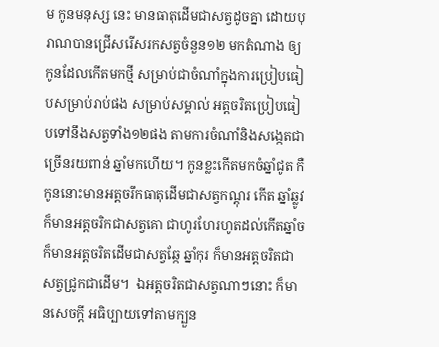ម កូនមនុស្ស នេះ មានធាតុដើមជាសត្វដូចគ្នា ដោយបុរាណបានជ្រើសរើសរកសត្វចំនួន១២ មកតំណាង ឲ្យ កូនដែលកើតមកថ្មី សម្រាប់ជាចំណាំក្នុងការប្រៀបធៀបសម្រាប់រាប់ផង សម្រាប់សម្គាល់ អត្តចរិតប្រៀបធៀបទៅនឹងសត្វទាំង១២ផង តាមការចំណាំនិងសង្កេតជាច្រើនរយពាន់ ឆ្នាំមកហើយ។ កូនខ្លះកើតមកចំឆ្នាំជូត កឺកូននោះមានអត្តចរឹកធាតុដើមជាសត្វកណ្តុរ កើត ឆ្នាំឆ្លូវ ក៏មានអត្តចរិកជាសត្វគោ ជាហូរហែរហូតដល់កើតឆ្នាំច ក៏មានអត្តចរិតដើមជាសត្វឆ្កែ ឆ្នាំកុរ ក៏មានអត្តចរិតជាសត្វជ្រូកជាដើម។  ឯអត្តចរិតជាសត្វណាៗនោះ ក៏មានសេចក្តី អធិប្បាយទៅតាមក្បួន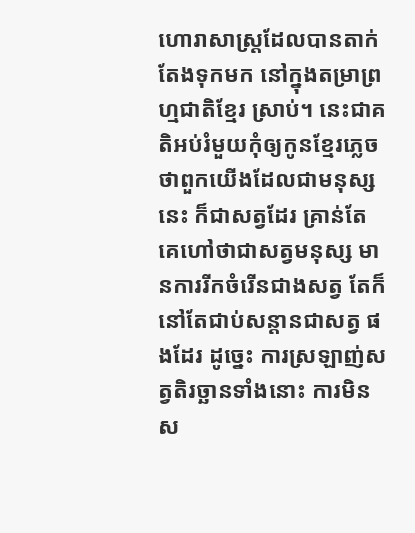ហោរាសាស្ត្រដែលបានតាក់តែងទុកមក នៅក្នុងតម្រាព្រហ្មជាតិខ្មែរ ស្រាប់។ នេះជាគតិអប់រំមួយកុំឲ្យកូនខ្មែរភ្លេច ថាពួកយើងដែលជាមនុស្សនេះ ក៏ជាសត្វដែរ គ្រាន់តែគេហៅថាជាសត្វមនុស្ស មានការរីកចំរើនជាងសត្វ តែក៏នៅតែជាប់សន្តានជាសត្វ ផងដែរ ដូច្នេះ ការស្រឡាញ់សត្វតិរច្ឆានទាំងនោះ ការមិនស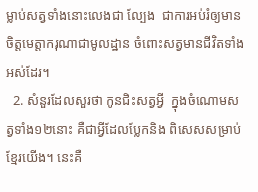ម្លាប់សត្វទាំងនោះលេងជា ល្បែង  ជាការអប់រំឲ្យមានចិត្តមេត្តាករុណាជាមូលដ្ឋាន ចំពោះសត្វមានជីវិតទាំងអស់ដែរ។
  2. សំនួរដែលសួរថា កូនជិះសត្វអ្វី  ក្នុងចំណោមសត្វទាំង១២នោះ គឺជាអ្វីដែលប្លែកនិង ពិសេសសម្រាប់ខ្មែរយើង។ នេះគឺ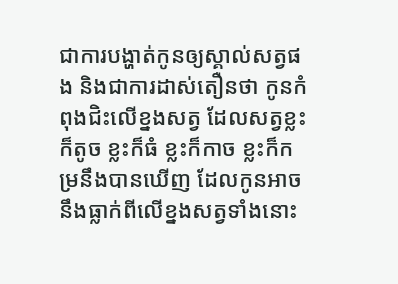ជាការបង្ហាត់កូនឲ្យស្គាល់សត្វផង និងជាការដាស់តឿនថា កូនកំពុងជិះលើខ្នងសត្វ ដែលសត្វខ្លះក៏តូច ខ្លះក៏ធំ ខ្លះក៏កាច ខ្លះក៏កម្រនឹងបានឃើញ ដែលកូនអាចនឹងធ្លាក់ពីលើខ្នងសត្វទាំងនោះ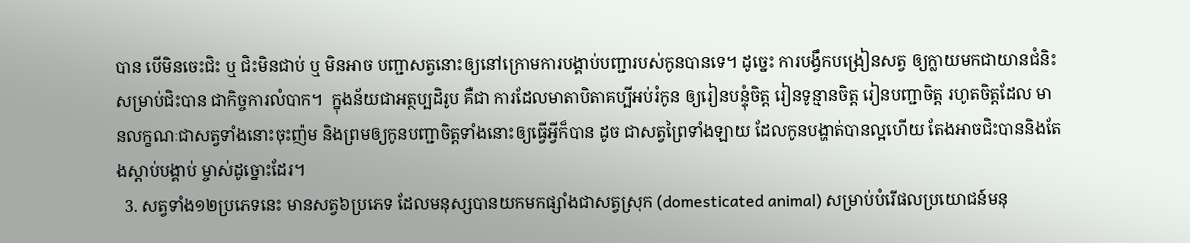បាន បើមិនចេះជិះ ឬ ជិះមិនជាប់ ឬ មិនអាច បញ្ជាសត្វនោះឲ្យនៅក្រោមការបង្គាប់បញ្ជារបស់កូនបានទេ។ ដូច្នេះ ការបង្វឹកបង្រៀនសត្វ ឲ្យក្លាយមកជាយានជំនិះសម្រាប់ជិះបាន ជាកិច្ចការលំបាក។  ក្នុងន័យជាអត្ថប្បដិរូប គឺជា ការដែលមាតាបិតាគប្បីអប់រំកូន ឲ្យរៀនបន្ទុំចិត្ត រៀនទូន្មានចិត្ត រៀនបញ្ជាចិត្ត រហូតចិត្តដែល មានលក្ខណៈជាសត្វទាំងនោះចុះញ៉ម និងព្រមឲ្យកូនបញ្ជាចិត្តទាំងនោះឲ្យធ្វើអ្វីក៏បាន ដូច ជាសត្វព្រៃទាំងឡាយ ដែលកូនបង្ហាត់បានល្អហើយ តែងអាចជិះបាននិងតែងស្តាប់បង្គាប់ ម្ចាស់ដូច្នោះដែរ។
  3. សត្វទាំង១២ប្រភេទនេះ មានសត្វ៦ប្រភេទ ដែលមនុស្សបានយកមកផ្សាំងជាសត្វស្រុក (domesticated animal) សម្រាប់បំរើផលប្រយោជន៍មនុ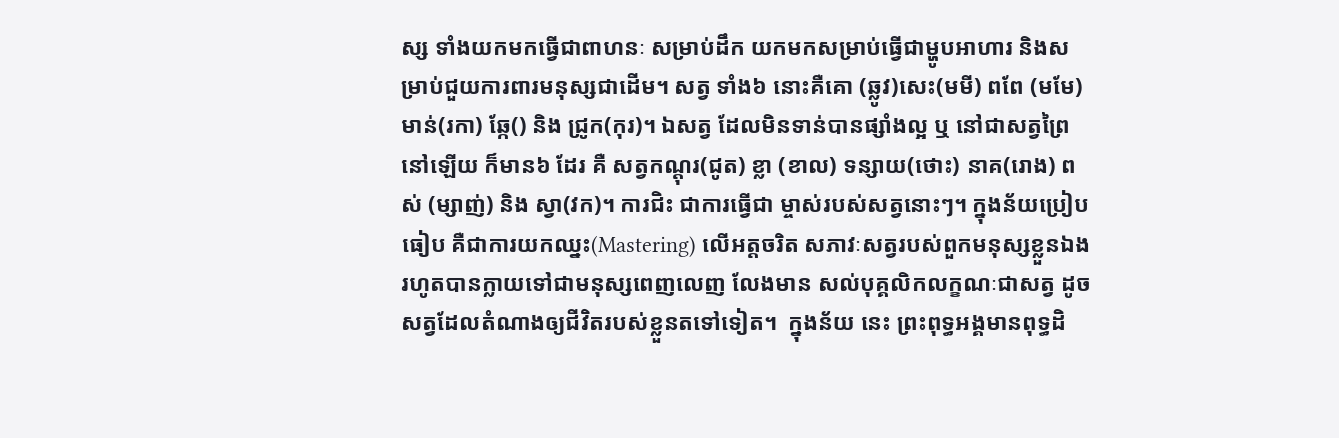ស្ស ទាំងយកមកធ្វើជាពាហនៈ សម្រាប់ដឹក យកមកសម្រាប់ធ្វើជាម្ហូបអាហារ និងសម្រាប់ជួយការពារមនុស្សជាដើម។ សត្វ ទាំង៦ នោះគឺគោ (ឆ្លូវ)សេះ(មមី) ពពែ (មមែ) មាន់(រកា) ឆ្កែ() និង ជ្រូក(កុរ)។ ឯសត្វ ដែលមិនទាន់បានផ្សាំងល្អ ឬ នៅជាសត្វព្រៃនៅឡើយ ក៏មាន៦ ដែរ គឺ សត្វកណ្តុរ(ជូត) ខ្លា (ខាល) ទន្សាយ(ថោះ) នាគ(រោង) ពស់ (ម្សាញ់) និង ស្វា(វក)។ ការជិះ ជាការធ្វើជា ម្ចាស់របស់សត្វនោះៗ។ ក្នុងន័យប្រៀបធៀប គឺជាការយកឈ្នះ(Mastering) លើអត្តចរិត សភាវៈសត្វរបស់ពួកមនុស្សខ្លួនឯង រហូតបានក្លាយទៅជាមនុស្សពេញលេញ លែងមាន សល់បុគ្គលិកលក្ខណៈជាសត្វ ដូចសត្វដែលតំណាងឲ្យជីវិតរបស់ខ្លួនតទៅទៀត។  ក្នុងន័យ នេះ ព្រះពុទ្ធអង្គមានពុទ្ធដិ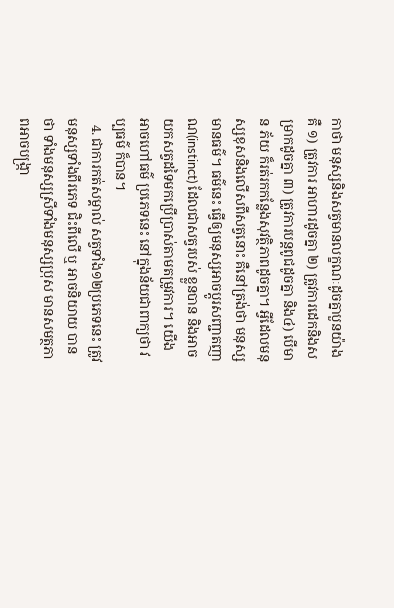កាថា មនុស្សនិងសត្វមានលក្ខណៈដូចគ្នាបួនយ៉ាង គឺ ១) ត្រូវការ អាហារដូចគ្នា ២) ត្រូវការដេកនិងសម្រាកដូចគ្នា ៣) ត្រូវការបន្តពូជដូចគ្នា និង៤) បើមាន ភ័យ ក៏រត់រកកន្លែងសុវត្ថិភាពដូចគ្នា។ អ្វីដែលមនុស្សខុសនិងលើសពីសត្វនោះ គឺនៅត្រង់ថា មនុស្សមានធម៌។ ធម៌នេះ ធ្វើឲ្យមនុស្សអាចប្តូរសញ្ជាតញាណ(instinct) ដែលជាសត្វរបស់ ខ្លួនបាន និងអាចយកសត្វដទៃមកប្រើប្រាស់តាមតម្រូវការ។ យើងអាចហៅធម៌ ប្រភេទនេះ នៅក្នុងន័យជាពាក្យថា វប្បធម៌ ក៏បាន។
  4. ជាការកត់សម្គាល់ សត្វទាំង១២ប្រភេទនេះ ត្រូវមនុស្សទាំងពីរភេទ ជិះពីលើ ឬ អាចនិយាយ បានថា ទាំងមនុស្សស្រីទាំងមនុស្សប្រុស មានសមត្ថភាពអាចបង្ក្រា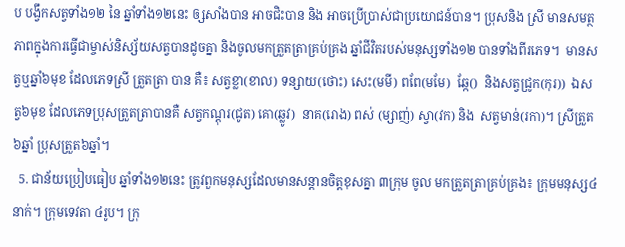ប បង្វឹកសត្វទាំង១២ នៃ ឆ្នាំទាំង១២នេះ ឲ្សសាំងបាន អាចជិះបាន និង អាចប្រើប្រាស់ជាប្រយោជន៍បាន។ ប្រុសនិង ស្រី មានសមត្ថភាពក្នុងការធ្វើជាម្ចាស់និស្ស័យសត្វបានដូចគ្នា និងចូលមកត្រួតត្រាគ្រប់គ្រង ឆ្នាំជីវិតរបស់មនុស្សទាំង១២ បានទាំងពីរភេទ។  មានសត្វឬឆ្នាំ៦មុខ ដែលភេទស្រី ត្រួតត្រា បាន គឺ៖ សត្វខ្លា(ខាល) ទន្សាយ(ថោះ) សេះ(មមី) ពពែ(មមែ)  ឆ្កែ()  និងសត្វជ្រូក(កុរ))  ឯសត្វ៦មុខ ដែលភេទប្រុសត្រួតត្រាបានគឺ សត្វកណ្តុរ(ជូត) គោ(ឆ្លូវ)  នាគ(រោង) ពស់ (ម្សាញ់) ស្វា(វក) និង  សត្វមាន់(រកា)។ ស្រីត្រួត៦ឆ្នាំ ប្រុសត្រួត៦ឆ្នាំ។
  5. ជាន័យប្រៀបធៀប ឆ្នាំទាំង១២នេះ ត្រូវពួកមនុស្សដែលមានសន្តានចិត្តខុសគ្នា ៣ក្រុម ចូល មកត្រួតត្រាគ្រប់គ្រង៖ ក្រុមមនុស្ស៤នាក់។ ក្រុមទេវតា ៤រូប។ ក្រុ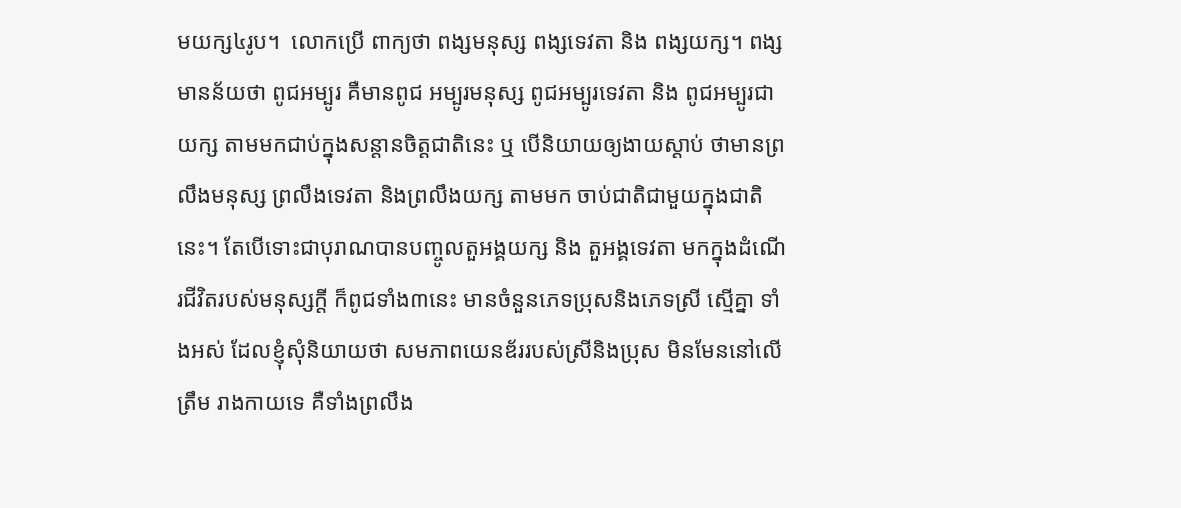មយក្ស៤រូប។  លោកប្រើ ពាក្យថា ពង្សមនុស្ស ពង្សទេវតា និង ពង្សយក្ស។ ពង្ស មានន័យថា ពូជអម្បូរ គឺមានពូជ អម្បូរមនុស្ស ពូជអម្បូរទេវតា និង ពូជអម្បូរជាយក្ស តាមមកជាប់ក្នុងសន្តានចិត្តជាតិនេះ ឬ បើនិយាយឲ្យងាយស្តាប់ ថាមានព្រលឹងមនុស្ស ព្រលឹងទេវតា និងព្រលឹងយក្ស តាមមក ចាប់ជាតិជាមួយក្នុងជាតិនេះ។ តែបើទោះជាបុរាណបានបញ្ចូលតួអង្គយក្ស និង តួអង្គទេវតា មកក្នុងដំណើរជីវិតរបស់មនុស្សក្តី ក៏ពូជទាំង៣នេះ មានចំនួនភេទប្រុសនិងភេទស្រី ស្មើគ្នា ទាំងអស់ ដែលខ្ញុំសុំនិយាយថា សមភាពយេនឌ័ររបស់ស្រីនិងប្រុស មិនមែននៅលើត្រឹម រាងកាយទេ គឺទាំងព្រលឹង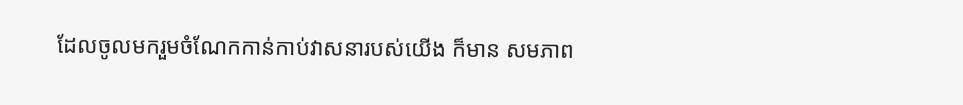ដែលចូលមករួមចំណែកកាន់កាប់វាសនារបស់យើង ក៏មាន សមភាព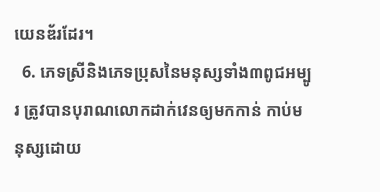យេនឌ័រដែរ។
  6. ភេទស្រីនិងភេទប្រុសនៃមនុស្សទាំង៣ពូជអម្បូរ ត្រូវបានបុរាណលោកដាក់វេនឲ្យមកកាន់ កាប់មនុស្សដោយ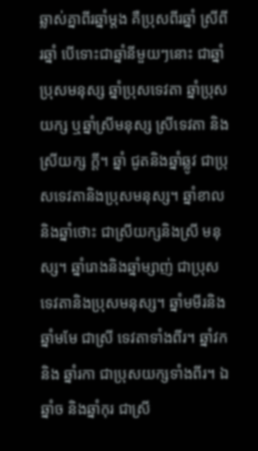ឆ្លាស់គ្នាពីរឆ្នាំម្តង គឺប្រុសពីរឆ្នាំ ស្រីពីរឆ្នាំ បើទោះជាឆ្នាំនីមួយៗនោះ ជាឆ្នាំ ប្រុសមនុស្ស ឆ្នាំប្រុសទេវតា ឆ្នាំប្រុសយក្ស ឬឆ្នាំស្រីមនុស្ស ស្រីទេវតា និងស្រីយក្ស ក្តី។ ឆ្នាំ ជូតនិងឆ្នាំឆ្លូវ ជាប្រុសទេវតានិងប្រុសមនុស្ស។ ឆ្នាំខាលនិងឆ្នាំថោះ ជាស្រីយក្សនិងស្រី មនុស្ស។ ឆ្នាំរោងនិងឆ្នាំម្សាញ់ ជាប្រុសទេវតានិងប្រុសមនុស្ស។ ឆ្នាំមមីរនិងឆ្នាំមមែ ជាស្រី ទេវតាទាំងពីរ។ ឆ្នាំវក និង ឆ្នាំរកា ជាប្រុសយក្សទាំងពីរ។ ឯ ឆ្នាំច និងឆ្នាំកុរ ជាស្រី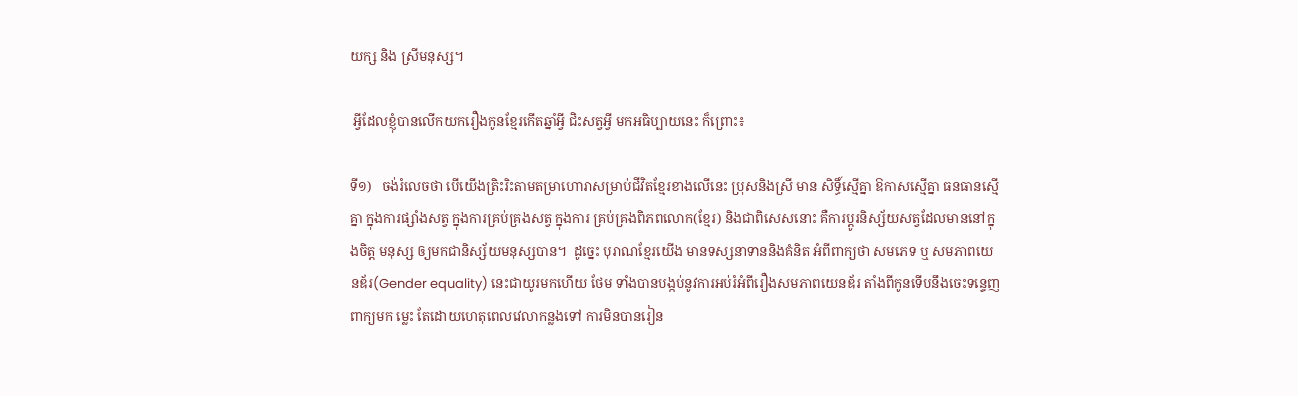យក្ស និង ស្រីមនុស្ស។

 អ្វីដែលខ្ញុំបានលើកយករឿងកូនខ្មែរកើតឆ្នាំអ្វី ជិះសត្វអ្វី មកអធិប្បាយនេះ ក៏ព្រោះ៖

ទី១)   ចង់រំលេចថា បើយើងត្រិះរិះតាមតម្រាហោរាសម្រាប់ជីវិតខ្មែរខាងលើនេះ ប្រុសនិងស្រី មាន សិទ្ធិ៍ស្មើគ្នា ឱកាសស្មើគ្នា ធនធានស្មើគ្នា ក្នុងការផ្សាំងសត្វ ក្នុងការគ្រប់គ្រងសត្វ ក្នុងការ គ្រប់គ្រងពិភពលោក(ខ្មែរ) និងជាពិសេសនោះ គឺការប្តូរនិស្ស័យសត្វដែលមាននៅក្នុងចិត្ត មនុស្ស ឲ្យមកជានិស្ស័យមនុស្សបាន។  ដូច្នេះ បុរាណខ្មែរយើង មានទស្សនាទាននិងគំនិត អំពីពាក្យថា សមភេទ ឬ សមភាពយេនឌ័រ(Gender equality) នេះជាយូរមកហើយ ថែម ទាំងបានបង្កប់នូវការអប់រំអំពីរឿងសមភាពយេនឌ័រ តាំងពីកូនទើបនឹងចេះទន្ទេញពាក្យមក ម្លេះ តែដោយហេតុពេលវេលាកន្លងទៅ ការមិនបានរៀន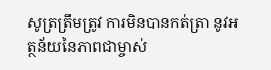សូត្រត្រឹមត្រូវ ការមិនបានកត់ត្រា នូវអត្ថន័យនៃភាពជាម្ចាស់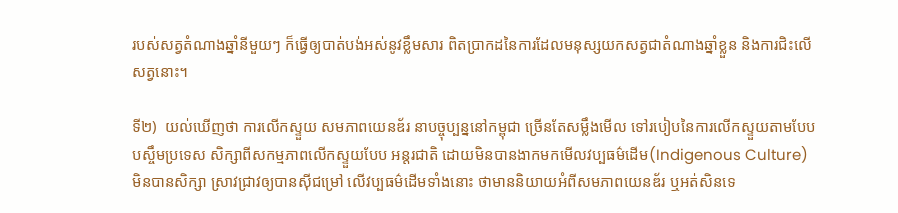របស់សត្វតំណាងឆ្នាំនីមួយៗ ក៏ធ្វើឲ្យបាត់បង់អស់នូវខ្លឹមសារ ពិតប្រាកដនៃការដែលមនុស្សយកសត្វជាតំណាងឆ្នាំខ្លួន និងការជិះលើសត្វនោះ។

ទី២)  យល់ឃើញថា ការលើកស្ទួយ សមភាពយេនឌ័រ នាបច្ចុប្បន្ននៅកម្ពុជា ច្រើនតែសម្លឹងមើល ទៅរបៀបនៃការលើកស្ទួយតាមបែបបស្ចឹមប្រទេស សិក្សាពីសកម្មភាពលើកស្ទួយបែប អន្តរជាតិ ដោយមិនបានងាកមកមើលវប្បធម៌ដើម(Indigenous Culture) មិនបានសិក្សា ស្រាវជ្រាវឲ្យបានស៊ីជម្រៅ លើវប្បធម៌ដើមទាំងនោះ ថាមាននិយាយអំពីសមភាពយេនឌ័រ ឬអត់សិនទេ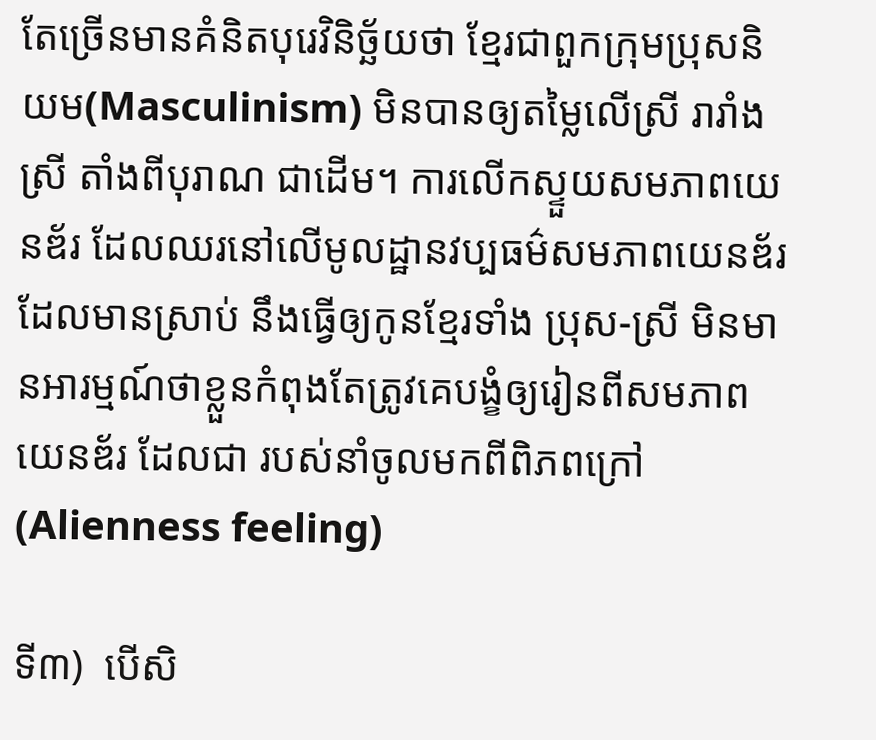តែច្រើនមានគំនិតបុរេវិនិច្ឆ័យថា ខ្មែរជាពួកក្រុមប្រុសនិយម(Masculinism) មិនបានឲ្យតម្លៃលើស្រី រារាំងស្រី តាំងពីបុរាណ ជាដើម។ ការលើកស្ទួយសមភាពយេនឌ័រ ដែលឈរនៅលើមូលដ្ឋានវប្បធម៌សមភាពយេនឌ័រដែលមានស្រាប់ នឹងធ្វើឲ្យកូនខ្មែរទាំង ប្រុស-ស្រី មិនមានអារម្មណ៍ថាខ្លួនកំពុងតែត្រូវគេបង្ខំឲ្យរៀនពីសមភាពយេនឌ័រ ដែលជា របស់នាំចូលមកពីពិភពក្រៅ(Alienness feeling)

ទី៣)  បើសិ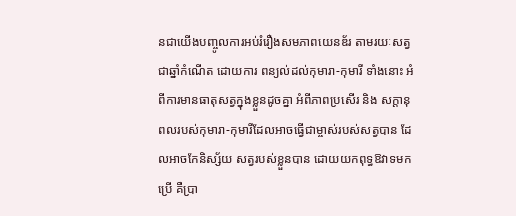នជាយើងបញ្ចូលការអប់រំរឿងសមភាពយេនឌ័រ តាមរយៈសត្វជាឆ្នាំកំណើត ដោយការ ពន្យល់ដល់កុមារា-កុមារី ទាំងនោះ អំពីការមានធាតុសត្វក្នុងខ្លួនដូចគ្នា អំពីភាពប្រសើរ និង សក្តានុពលរបស់កុមារា-កុមារីដែលអាចធ្វើជាម្ចាស់របស់សត្វបាន ដែលអាចកែនិស្ស័យ សត្វរបស់ខ្លួនបាន ដោយយកពុទ្ធឱវាទមកប្រើ គឺប្រា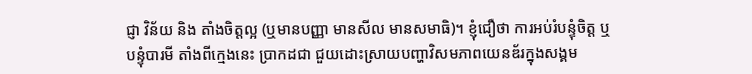ជ្ញា វិន័យ និង តាំងចិត្តល្អ (ឬមានបញ្ញា មានសីល មានសមាធិ)។ ខ្ញុំជឿថា ការអប់រំបន្ទុំចិត្ត ឬ បន្ទុំបារមី តាំងពីក្មេងនេះ ប្រាកដជា ជួយដោះស្រាយបញ្ហាវិសមភាពយេនឌ័រក្នុងសង្គម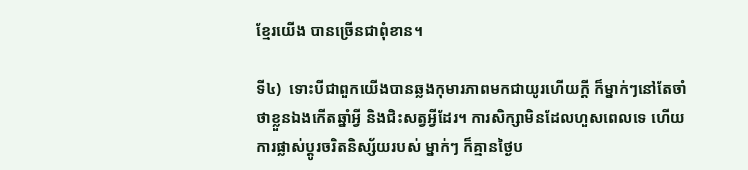ខ្មែរយើង បានច្រើនជាពុំខាន។

ទី៤)  ទោះបីជាពួកយើងបានឆ្លងកុមារភាពមកជាយូរហើយក្តី ក៏ម្នាក់ៗនៅតែចាំថាខ្លួនឯងកើតឆ្នាំអ្វី និងជិះសត្វអ្វីដែរ។ ការសិក្សាមិនដែលហួសពេលទេ ហើយការផ្លាស់ប្តូរចរិតនិស្ស័យរបស់ ម្នាក់ៗ ក៏គ្មានថ្ងៃប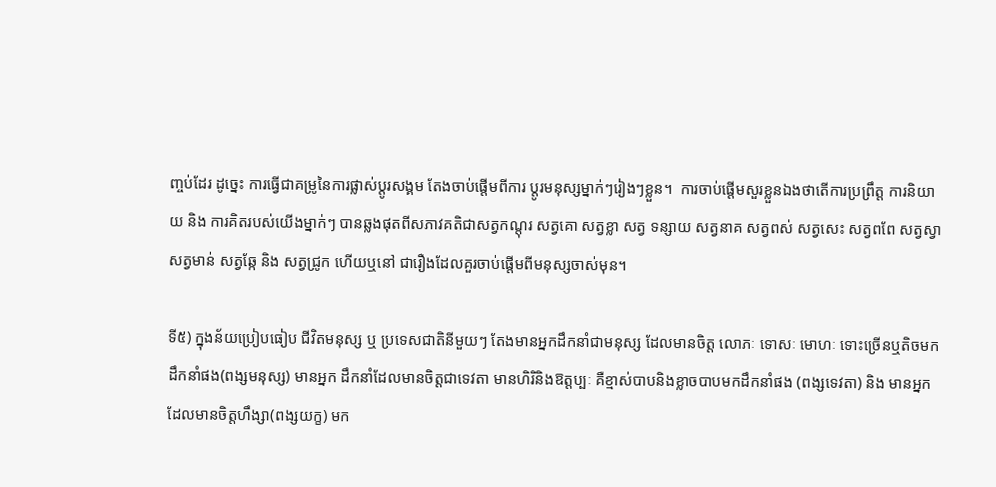ញ្ចប់ដែរ ដូច្នេះ ការធ្វើជាគម្រូនៃការផ្លាស់ប្តូរសង្គម តែងចាប់ផ្តើមពីការ ប្តូរមនុស្សម្នាក់ៗរៀងៗខ្លួន។  ការចាប់ផ្តើមសួរខ្លួនឯងថាតើការប្រព្រឹត្ត ការនិយាយ និង ការគិតរបស់យើងម្នាក់ៗ បានឆ្លងផុតពីសភាវគតិជាសត្វកណ្តុរ សត្វគោ សត្វខ្លា សត្វ ទន្សាយ សត្វនាគ សត្វពស់ សត្វសេះ សត្វពពែ សត្វស្វា សត្វមាន់ សត្វឆ្កែ និង សត្វជ្រូក ហើយឬនៅ ជារឿងដែលគួរចាប់ផ្តើមពីមនុស្សចាស់មុន។

ទី៥) ក្នុងន័យប្រៀបធៀប ជីវិតមនុស្ស ឬ ប្រទេសជាតិនីមួយៗ តែងមានអ្នកដឹកនាំជាមនុស្ស ដែលមានចិត្ត លោភៈ ទោសៈ មោហៈ ទោះច្រើនឬតិចមកដឹកនាំផង(ពង្សមនុស្ស) មានអ្នក ដឹកនាំដែលមានចិត្តជាទេវតា មានហិរិនិងឱត្តប្បៈ គឺខ្មាស់បាបនិងខ្លាចបាបមកដឹកនាំផង (ពង្សទេវតា) និង មានអ្នកដែលមានចិត្តហឹង្សា(ពង្សយក្ខ) មក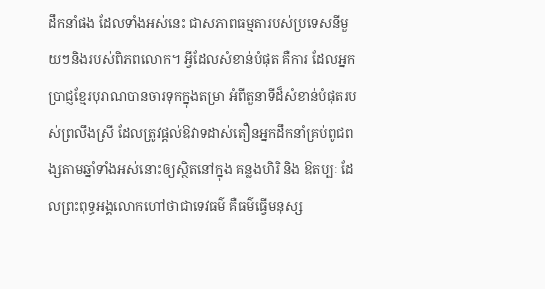ដឹកនាំផង ដែលទាំងអស់នេះ ជាសភាពធម្មតារបស់ប្រទេសនីមួយៗនិងរបស់ពិភពលោក។ អ្វីដែលសំខាន់បំផុត គឺការ ដែលអ្នកប្រាជ្ញខ្មែរបុរាណបានចារទុកក្នុងតម្រា អំពីតួនាទីដ៏សំខាន់បំផុតរបស់ព្រលឹងស្រី ដែលត្រូវផ្តល់ឱវាទដាស់តឿនអ្នកដឹកនាំគ្រប់ពូជពង្សតាមឆ្នាំទាំងអស់នោះឲ្យស្ថិតនៅក្នុង គន្លងហិរិ និង ឱតប្បៈ ដែលព្រះពុទ្ធអង្គលោកហៅថាជាទេវធម៌ គឺធម៌ធ្វើមនុស្ស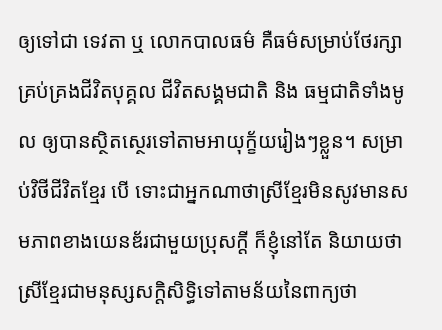ឲ្យទៅជា ទេវតា ឬ លោកបាលធម៌ គឺធម៌សម្រាប់ថែរក្សាគ្រប់គ្រងជីវិតបុគ្គល ជីវិតសង្គមជាតិ និង ធម្មជាតិទាំងមូល ឲ្យបានស្ថិតស្ថេរទៅតាមអាយុក្ខ័យរៀងៗខ្លួន។ សម្រាប់វិថីជីវិតខ្មែរ បើ ទោះជាអ្នកណាថាស្រីខ្មែរមិនសូវមានសមភាពខាងយេនឌ័រជាមួយប្រុសក្តី ក៏ខ្ញុំនៅតែ និយាយថា ស្រីខ្មែរជាមនុស្សសក្តិសិទ្ធិទៅតាមន័យនៃពាក្យថា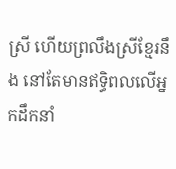ស្រី ហើយព្រលឹងស្រីខ្មែរនឹង នៅតែមានឥទ្ធិពលលើអ្នកដឹកនាំ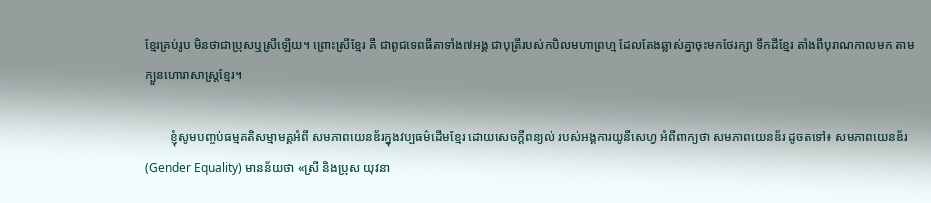ខ្មែរគ្រប់រូប មិនថាជាប្រុសឬស្រីឡើយ។ ព្រោះស្រីខ្មែរ គឺ ជាពូជទេពធីតាទាំង៧អង្គ ជាបុត្រីរបស់កបិលមហាព្រហ្ម ដែលតែងឆ្លាស់គ្នាចុះមកថែរក្សា ទឹកដីខ្មែរ តាំងពីបុរាណកាលមក តាមក្បួនហោរាសាស្ត្រខ្មែរ។

        ខ្ញុំសូមបញ្ចប់ធម្មគតិសម្មាមគ្គអំពី សមភាពយេនឌ័រក្នុងវប្បធម៌ដើមខ្មែរ ដោយសេចក្តីពន្យល់ របស់អង្គការយូនីសេហ្វ អំពីពាក្យថា សមភាពយេនឌ័រ ដូចតទៅ៖ សមភាពយេនឌ័រ (Gender Equality) មានន័យថា «ស្រី និងប្រុស យុវនា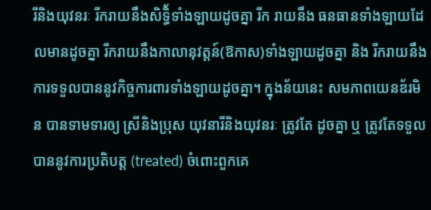រីនិងយុវនរៈ រីករាយនឹងសិទ្ធិ័ទាំងឡាយដូចគ្នា រីក រាយនឹង ធនធានទាំងឡាយដែលមានដូចគ្នា រីករាយនឹងកាលានុវត្តន៍(ឱកាស)ទាំងឡាយដូចគ្នា និង រីករាយនឹងការទទួលបាននូវកិច្ចការពារទាំងឡាយដូចគ្នា។ ក្នុងន័យនេះ សមភាពយេនឌ័រមិន បានទាមទារឲ្យ ស្រីនិងប្រុស យុវនារីនិងយុវនរៈ ត្រូវតែ ដូចគ្នា ឬ ត្រូវតែទទួលបាននូវការប្រតិបត្ត (treated) ចំពោះពួកគេ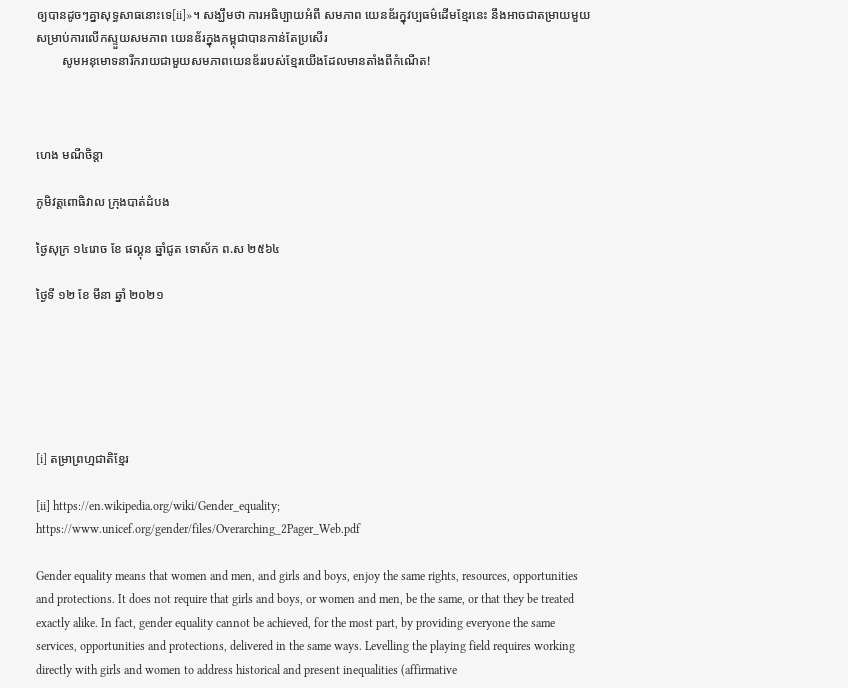ឲ្យបានដូចៗគ្នាសុទ្ធសាធនោះទេ[ii]»។ សង្ឃឹមថា ការអធិប្បាយអំពី សមភាព យេនឌ័រក្នុវប្បធម៌ដើមខ្មែរនេះ នឹងអាចជាតម្រាយមួយសម្រាប់ការលើកស្ទួយសមភាព យេនឌ័រក្នុងកម្ពុជាបានកាន់តែប្រសើរ
        សូមអនុមោទនារីករាយជាមួយសមភាពយេនឌ័ររបស់ខ្មែរយើងដែលមានតាំងពីកំណើត!



ហេង មណីចិន្តា

ភូមិវត្តពោធិវាល ក្រុងបាត់ដំបង

ថ្ងៃសុក្រ ១៤រោច ខែ ផល្គុន ឆ្នាំជូត ទោស័ក ព.ស ២៥៦៤

ថ្ងៃទី ១២ ខែ មីនា ឆ្នាំ ២០២១






[i] តម្រាព្រហ្មជាតិខ្មែរ

[ii] https://en.wikipedia.org/wiki/Gender_equality; https://www.unicef.org/gender/files/Overarching_2Pager_Web.pdf

Gender equality means that women and men, and girls and boys, enjoy the same rights, resources, opportunities and protections. It does not require that girls and boys, or women and men, be the same, or that they be treated exactly alike. In fact, gender equality cannot be achieved, for the most part, by providing everyone the same services, opportunities and protections, delivered in the same ways. Levelling the playing field requires working directly with girls and women to address historical and present inequalities (affirmative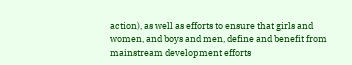action), as well as efforts to ensure that girls and women, and boys and men, define and benefit from mainstream development efforts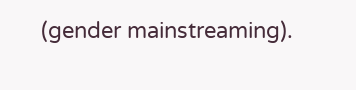(gender mainstreaming).